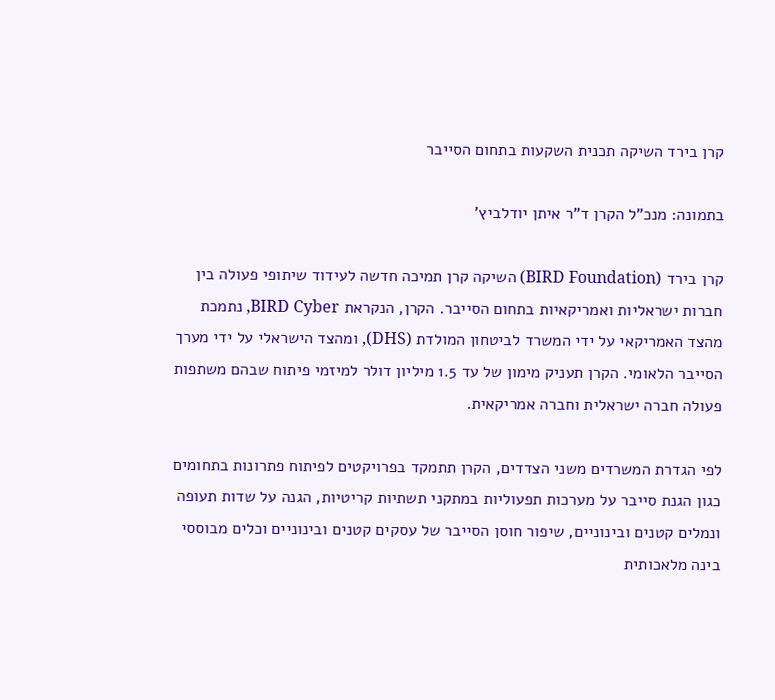קרן בירד השיקה תכנית השקעות בתחום הסייבר

בתמונה: מנכ”ל הקרן ד”ר איתן יודלביץ’

קרן בירד (BIRD Foundation) השיקה קרן תמיכה חדשה לעידוד שיתופי פעולה בין חברות ישראליות ואמריקאיות בתחום הסייבר. הקרן, הנקראת BIRD Cyber, נתמכת מהצד האמריקאי על ידי המשרד לביטחון המולדת (DHS), ומהצד הישראלי על ידי מערך הסייבר הלאומי. הקרן תעניק מימון של עד 1.5 מיליון דולר למיזמי פיתוח שבהם משתפות פעולה חברה ישראלית וחברה אמריקאית.

לפי הגדרת המשרדים משני הצדדים, הקרן תתמקד בפרויקטים לפיתוח פתרונות בתחומים כגון הגנת סייבר על מערכות תפעוליות במתקני תשתיות קריטיות, הגנה על שדות תעופה ונמלים קטנים ובינוניים, שיפור חוסן הסייבר של עסקים קטנים ובינוניים וכלים מבוססי בינה מלאכותית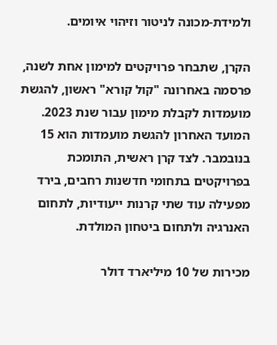ולמידת-מכונה לניטור וזיהוי איומים.

הקרן, שתבחר פרויקטים למימון אחת לשנה, פרסמה באחרונה "קול קורא" ראשון, להגשת מועמדות לקבלת מימון עבור שנת 2023. המועד האחרון להגשת מועמדות הוא 15 בנובמבר. לצד קרן ראשית, התומכת בפרויקטים בתחומי חדשנות רחבים, בירד מפעילה עוד שתי קרנות ייעודיות, לתחום האנרגיה ולתחום ביטחון המולדת.

מכירות של 10 מיליארד דולר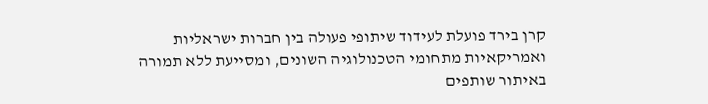קרן בירד פועלת לעידוד שיתופי פעולה בין חברות ישראליות ואמריקאיות מתחומי הטכנולוגיה השונים, ומסייעת ללא תמורה באיתור שותפים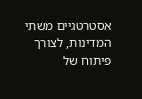אסטרטגיים משתי המדינות, לצורך פיתוח של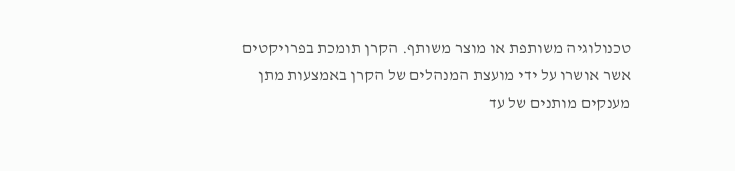טכנולוגיה משותפת או מוצר משותף. הקרן תומכת בפרויקטים אשר אושרו על ידי מועצת המנהלים של הקרן באמצעות מתן מענקים מותנים של עד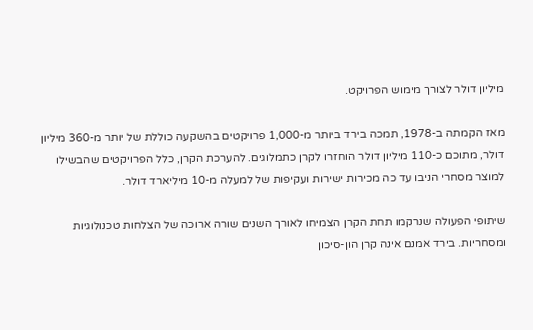מיליון דולר לצורך מימוש הפרויקט.

מאז הקמתה ב-1978, תמכה בירד ביותר מ-1,000 פרויקטים בהשקעה כוללת של יותר מ-360 מיליון דולר, מתוכם כ-110 מיליון דולר הוחזרו לקרן כתמלוגים. להערכת הקרן, כלל הפרויקטים שהבשילו למוצר מסחרי הניבו עד כה מכירות ישירות ועקיפות של למעלה מ-10 מיליארד דולר.

שיתופי הפעולה שנרקמו תחת הקרן הצמיחו לאורך השנים שורה ארוכה של הצלחות טכנולוגיות ומסחריות. בירד אמנם אינה קרן הון-סיכון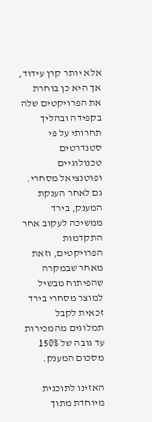אלא יותר קרן עידוד, אך היא כן בוחרת את הפרויקטים שלה בקפידה ובהליך תחרותי על פי סטנדרטים טכנולוגיים ופוטנציאל מסחרי. גם לאחר הענקת המענק, בירד ממשיכה לעקוב אחר התקדמות הפרויקטים, וזאת מאחר שבמקרה שהפיתוח מבשיל למוצר מסחרי בירד זכאית לקבל תמלוגים מהמכירות עד גובה של 150% מסכום המענק.

האזינו לתוכנית מיוחדת מתוך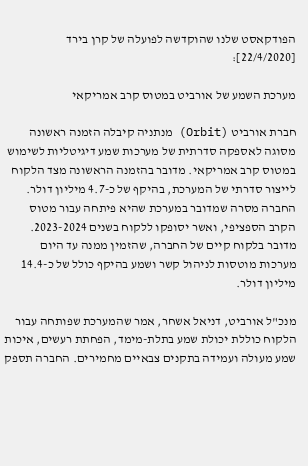הפודקאסט שלנו שהוקדשה לפועלה של קרן בירד [22/4/2020]:

מערכת השמע של אורביט במטוס קרב אמריקאי

חברת אורביט (Orbit) מנתניה קיבלה הזמנה ראשונה מסוגה לאספקה סדרתית של מערכות שמע דיגיטליות לשימוש במטוס קרב אמריקאי. מדובר בהזמנה הראשונה מצד הלקוח לייצור סדרתי של המערכת, בהיקף של כ-4.7 מיליון דולר. החברה מסרה שמדובר במערכת שהיא פיתחה עבור מטוס הקרב הספציפי, ואשר יסופקו ללקוח בשנים 2023-2024. מדובר בלקוח קיים של החברה, שהזמין ממנה עד היום מערכות מוטסות לניהול קשר ושמע בהיקף כולל של כ-14.4 מיליון דולר.

מנכ"ל אורביט, דניאל אשחר, אמר שהמערכת שפותחה עבור הלקוח כוללת יכולת שמע בתלת-מימד, הפחתת רעשים, איכות שמע מעולה ועמידה בתקנים צבאיים מחמירים. החברה תספק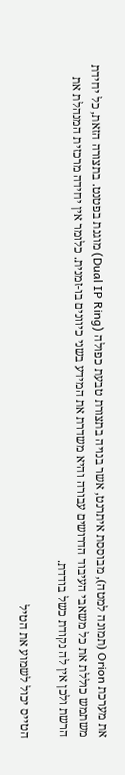את מערכת Orion (תמונה למטה), מבוססת איתרנט, אשר בנויה בתצורת טבעת כפולה (Dual IP Ring) מוגנת בפטנט. בתצורה הזאת, כל יחידת משתמש כוללת את כל משאבי העיבוד הדרושים עבורה והיא משדרת את המידע בשני כיוונים בו-זמנית. כלומר אין יחידה מרכזית המנהלת את הרשת ולכן אין לה נקודת כשל בודדת.

הטייס יכול לשמוע את הטיל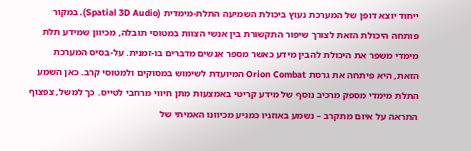ייחוד יוצא דופן של המערכת נעוץ ביכולת השמיעה התלת-מימדית (Spatial 3D Audio). במקור פותחה היכולת הזאת לצורך שיפור התקשורת בין אנשי הצוות במטוסי תובלה, מכיוון שמידע תלת מימדי משפר את היכולת להבין מידע כאשר מספר אנשים מדברים בו-זמנית. על-בסיס המערכת הזאת, היא פיתחה את גרסת Orion Combat המיועדת לשימוש במסוקים ולמטוסי קרב. כאן השמע התלת מימדי מספק מרכיב נוסף של מידע קריטי באמצעות מתן חיווי מרחבי לטייס. כך למשל, צפצוף התראה על איום מתקרב – נשמע באוזניו כמגיע מכיוונו האמיתי של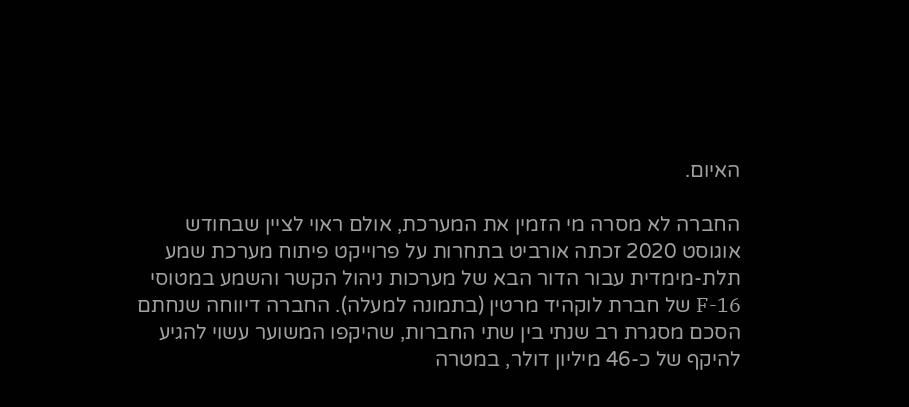האיום.

החברה לא מסרה מי הזמין את המערכת, אולם ראוי לציין שבחודש אוגוסט 2020 זכתה אורביט בתחרות על פרוייקט פיתוח מערכת שמע תלת-מימדית עבור הדור הבא של מערכות ניהול הקשר והשמע במטוסי 16-F של חברת לוקהיד מרטין (בתמונה למעלה). החברה דיווחה שנחתם הסכם מסגרת רב שנתי בין שתי החברות, שהיקפו המשוער עשוי להגיע להיקף של כ-46 מיליון דולר, במטרה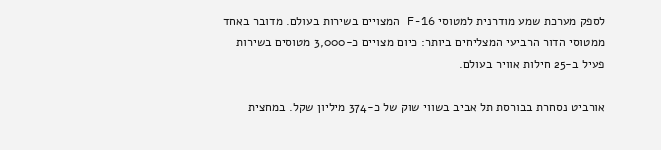לספק מערכת שמע מודרנית למטוסי F-16 המצויים בשירות בעולם. מדובר באחד ממטוסי הדור הרביעי המצליחים ביותר: כיום מצויים כ-3,000 מטוסים בשירות פעיל ב-25 חילות אוויר בעולם.

אורביט נסחרת בבורסת תל אביב בשווי שוק של כ-374 מיליון שקל. במחצית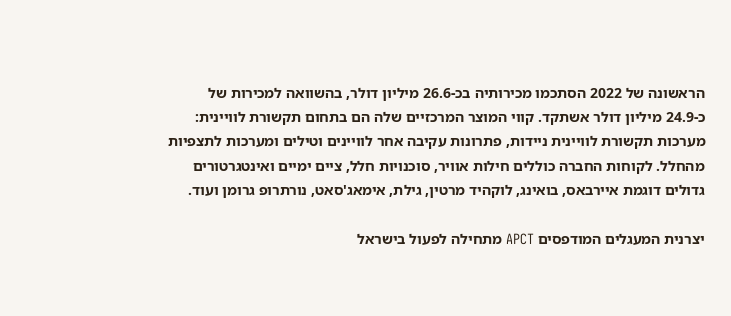הראשונה של 2022 הסתכמו מכירותיה בכ-26.6 מיליון דולר, בהשוואה למכירות של כ-24.9 מיליון דולר אשתקד. קווי המוצר המרכזיים שלה הם בתחום תקשורת לוויינית: מערכות תקשורת לוויינית ניידות, פתרונות עקיבה אחר לוויינים וטילים ומערכות לתצפיות מהחלל. לקוחות החברה כוללים חילות אוויר, סוכנויות חלל, ציים ימיים ואינטגרטורים גדולים דוגמת איירבאס, בואינג, לוקהיד מרטין, גילת, אימאג'סאט, נורתרופ גרומן ועוד.

יצרנית המעגלים המודפסים APCT מתחילה לפעול בישראל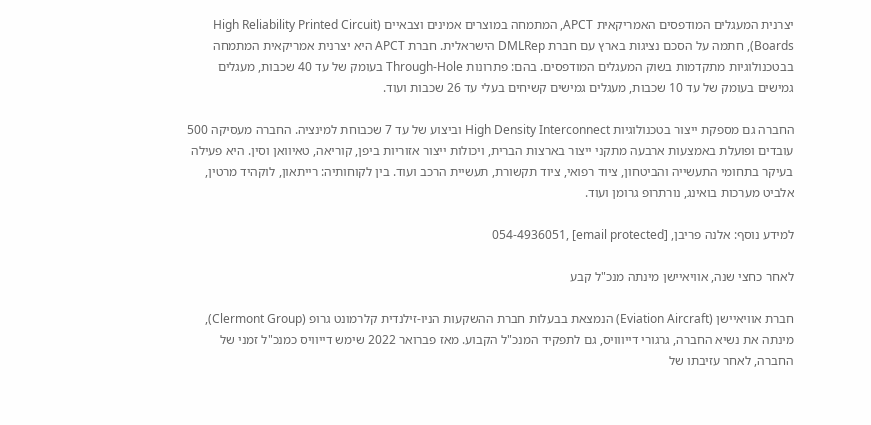יצרנית המעגלים המודפסים האמריקאית APCT, המתמחה במוצרים אמינים וצבאיים (High Reliability Printed Circuit Boards), חתמה על הסכם נציגות בארץ עם חברת DMLRep הישראלית. חברת APCT היא יצרנית אמריקאית המתמחה בבטכנולוגיות מתקדמות בשוק המעגלים המודפסים. בהם: פתרונות Through-Hole בעומק של עד 40 שכבות, מעגלים גמישים בעומק של עד 10 שכבות, מעגלים גמישים קשיחים בעלי עד 26 שכבות ועוד.

החברה גם מספקת ייצור בטכנולוגיות High Density Interconnect וביצוע של עד 7 שכבוחת למינציה. החברה מעסיקה 500 עובדים ופועלת באמצעות ארבעה מתקני ייצור בארצות הברית, ויכולות ייצור אזוריות ביפן, קוריאה, טאיוואן וסין. היא פעילה בעיקר בתחומי התעשייה והביטחון, ציוד רפואי, ציוד תקשורת, תעשיית הרכב ועוד. בין לקוחותיה: רייתאון, לוקהיד מרטין, אלביט מערכות בואינג, נורתרופ גרומן ועוד.

למידע נוסף: אלנה פריבן, [email protected] ,054-4936051

לאחר כחצי שנה, אוויאיישן מינתה מנכ"ל קבע

חברת אוויאיישן (Eviation Aircraft) הנמצאת בבעלות חברת ההשקעות הניו-זילנדית קלרמונט גרופ (Clermont Group), מינתה את נשיא החברה, גרגורי דייווויס, גם לתפקיד המנכ"ל הקבוע. מאז פברואר 2022 שימש דייוויס כמנכ"ל זמני של החברה, לאחר עזיבתו של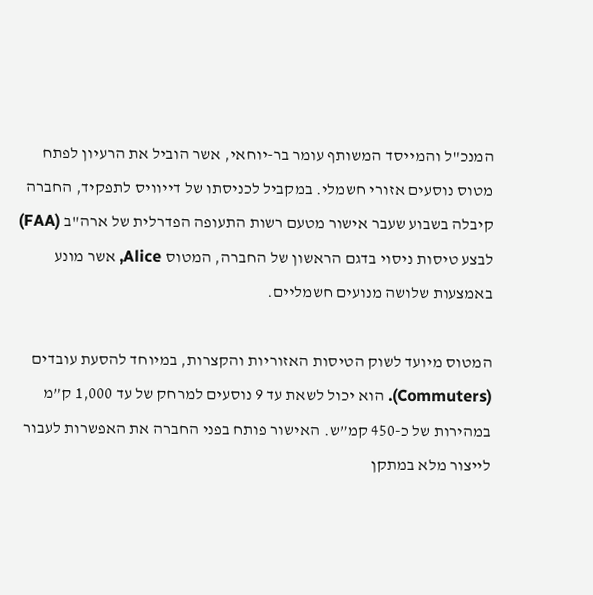המנכ"ל והמייסד המשותף עומר בר-יוחאי, אשר הוביל את הרעיון לפתח מטוס נוסעים אזורי חשמלי. במקביל לכניסתו של דייוויס לתפקיד, החברה קיבלה בשבוע שעבר אישור מטעם רשות התעופה הפדרלית של ארה"ב (FAA) לבצע טיסות ניסוי בדגם הראשון של החברה, המטוס Alice, אשר מונע באמצעות שלושה מנועים חשמליים.

המטוס מיועד לשוק הטיסות האזוריות והקצרות, במיוחד להסעת עובדים (Commuters). הוא יכול לשאת עד 9 נוסעים למרחק של עד 1,000 ק”מ במהירות של כ-450 קמ”ש. האישור פותח בפני החברה את האפשרות לעבור לייצור מלא במתקן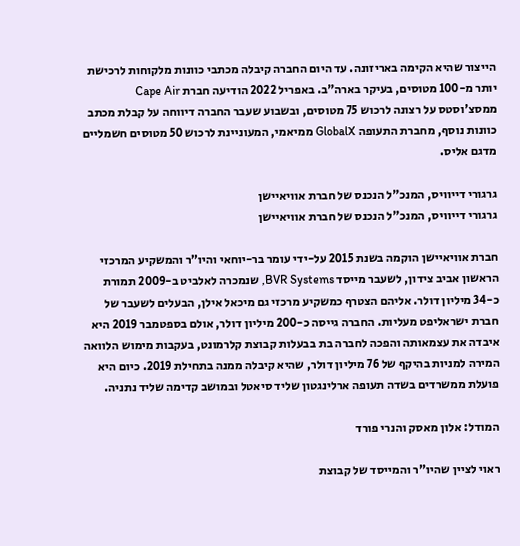הייצור שהיא הקימה באריזונה. עד היום החברה קיבלה מכתבי כוונות מלקוחות לרכישת יותר מ-100 מטוסים, בעיקר בארה"ב. באפריל 2022 הודיעה חברת Cape Air ממסצ'וסטס על רצונה לרכוש 75 מטוסים, ובשבוע שעבר החברה דיווחה על קבלת מכתב כוונות נוסף, מחברת התעופה GlobalX ממיאמי, המעוניינת לרכוש 50 מטוסים חשמליים מדגם אליס.

גרגורי דייוויס, המנכ"ל הנכנס של חברת אוויאיישן
גרגורי דייוויס, המנכ"ל הנכנס של חברת אוויאיישן

חברת אוויאיישן הוקמה בשנת 2015 על-ידי עומר בר-יוחאי והיו”ר והמשקיע המרכזי הראשון אביב צידון, לשעבר מייסד BVR Systems, שנמכרה לאלביט ב-2009 תמורת כ-34 מיליון דולר. אליהם הצטרף כמשקיע מרכזי גם מיכאל אילן, הבעלים לשעבר של חברת ישראליפט מעליות. החברה גייסה כ-200 מיליון דולר, אולם בספטמבר 2019 היא איבדה את עצמאותה והפכה לחברה בת בבעלות קבוצת קלרמונט, בעקבות מימוש הלוואה המירה למניות בהיקף של 76 מיליון דולר, שהיא קיבלה ממנה בתחילת 2019. כיום היא פועלת ממשרדים בשדה תעופה ארלינגטון שליד סיאטל ובמושב קדימה שליד נתניה.

המודל: אלון מאסק והנרי פורד

ראוי לציין שהיו"ר והמייסד של קבוצת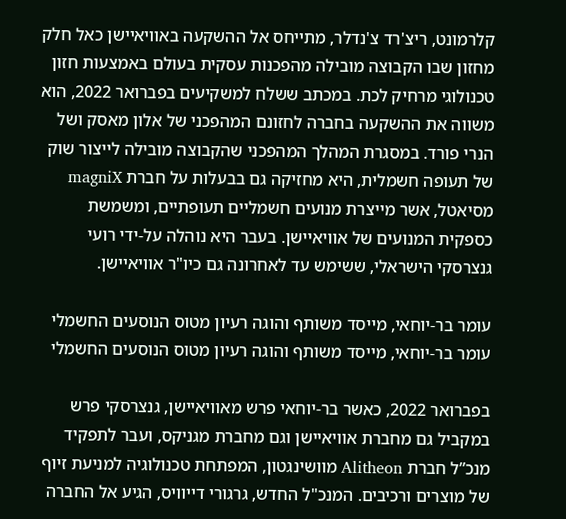קלרמונט, ריצ'רד צ'נדלר, מתייחס אל ההשקעה באוויאיישן כאל חלק מחזון שבו הקבוצה מובילה מהפכנות עסקית בעולם באמצעות חזון טכנולוגי מרחיק לכת. במכתב ששלח למשקיעים בפברואר 2022, הוא משווה את ההשקעה בחברה לחזונם המהפכני של אלון מאסק ושל הנרי פורד. במסגרת המהלך המהפכני שהקבוצה מובילה לייצור שוק של תעופה חשמלית, היא מחזיקה גם בבעלות על חברת magniX מסיאטל, אשר מייצרת מנועים חשמליים תעופתיים, ומשמשת כספקית המנועים של אוויאיישן. בעבר היא נוהלה על-ידי רועי גנצרסקי הישראלי, ששימש עד לאחרונה גם כיו"ר אוויאיישן.

עומר בר-יוחאי, מייסד משותף והוגה רעיון מטוס הנוסעים החשמלי
עומר בר-יוחאי, מייסד משותף והוגה רעיון מטוס הנוסעים החשמלי

בפברואר 2022, כאשר בר-יוחאי פרש מאוויאיישן, גנצרסקי פרש במקביל גם מחברת אוויאיישן וגם מחברת מגניקס, ועבר לתפקיד מנכ”ל חברת Alitheon מוושינגטון, המפתחת טכנולוגיה למניעת זיוף של מוצרים ורכיבים. המנכ"ל החדש, גרגורי דייוויס, הגיע אל החברה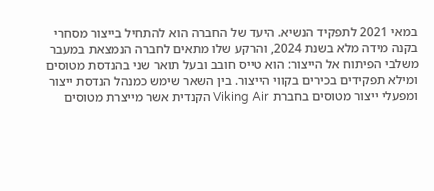במאי 2021 לתפקיד הנשיא. היעד של החברה הוא להתחיל בייצור מסחרי בקנה מידה מלא בשנת 2024, והרקע שלו מתאים לחברה הנמצאת במעבר משלבי הפיתוח אל הייצור: הוא טייס חובב ובעל תואר שני בהנדסת מטוסים ומילא תפקידים בכירים בקווי הייצור. בין השאר שימש כמנהל הנדסת ייצור ומפעלי ייצור מטוסים בחברת Viking Air הקנדית אשר מייצרת מטוסים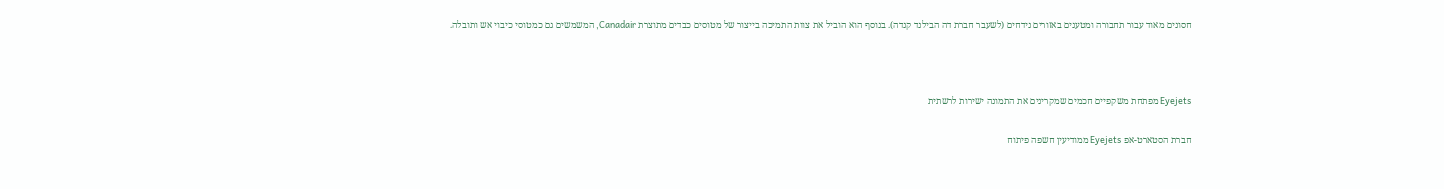חסונים מאוד עבור תחבורה ומטענים באזורים נידחים (לשעבר חברת דה הבילנד קנדה). בנוסף הוא הוביל את צוות התמיכה בייצור של מטוסים כבדים מתוצרת Canadair, המשמשים גם כמטוסי כיבוי אש ותובלה.



Eyejets מפתחת משקפיים חכמים שמקרינים את התמונה ישירות לרשתית

חברת הסטארט-אפ Eyejets ממודיעין חשפה פיתוח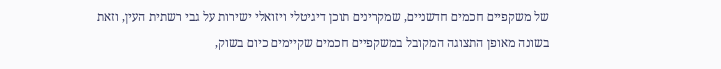של משקפיים חכמים חדשניים, שמקרינים תוכן דיגיטלי ויזואלי ישירות על גבי רשתית העין, וזאת בשונה מאופן התצוגה המקובל במשקפיים חכמים שקיימים כיום בשוק,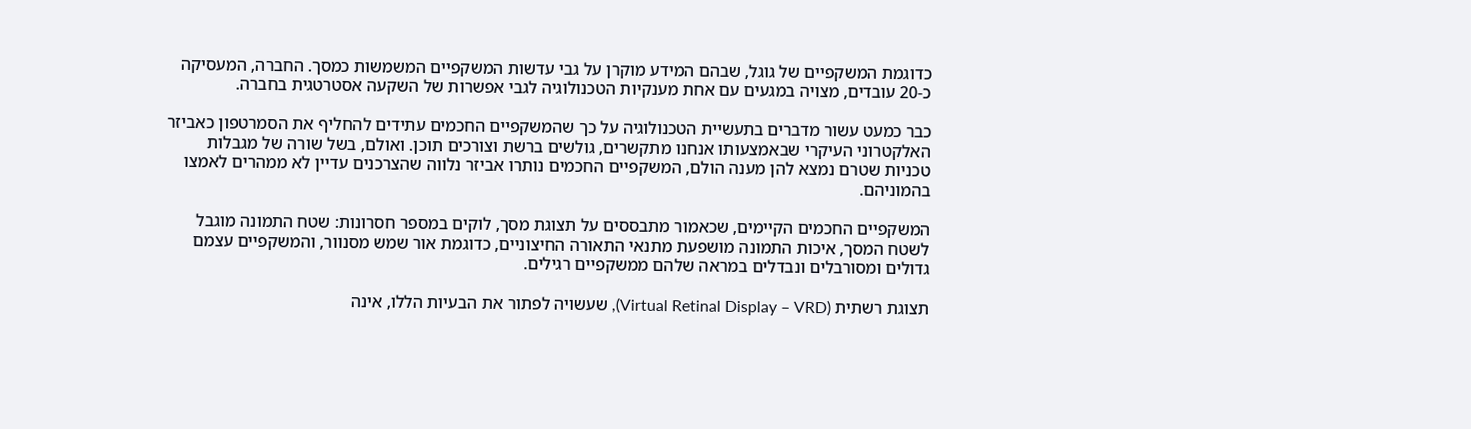כדוגמת המשקפיים של גוגל, שבהם המידע מוקרן על גבי עדשות המשקפיים המשמשות כמסך. החברה, המעסיקה כ-20 עובדים, מצויה במגעים עם אחת מענקיות הטכנולוגיה לגבי אפשרות של השקעה אסטרטגית בחברה.

כבר כמעט עשור מדברים בתעשיית הטכנולוגיה על כך שהמשקפיים החכמים עתידים להחליף את הסמרטפון כאביזר האלקטרוני העיקרי שבאמצעותו אנחנו מתקשרים, גולשים ברשת וצורכים תוכן. ואולם, בשל שורה של מגבלות טכניות שטרם נמצא להן מענה הולם, המשקפיים החכמים נותרו אביזר נלווה שהצרכנים עדיין לא ממהרים לאמצו בהמוניהם.

המשקפיים החכמים הקיימים, שכאמור מתבססים על תצוגת מסך, לוקים במספר חסרונות: שטח התמונה מוגבל לשטח המסך, איכות התמונה מושפעת מתנאי התאורה החיצוניים, כדוגמת אור שמש מסנוור, והמשקפיים עצמם גדולים ומסורבלים ונבדלים במראה שלהם ממשקפיים רגילים.

תצוגת רשתית (Virtual Retinal Display – VRD), שעשויה לפתור את הבעיות הללו, אינה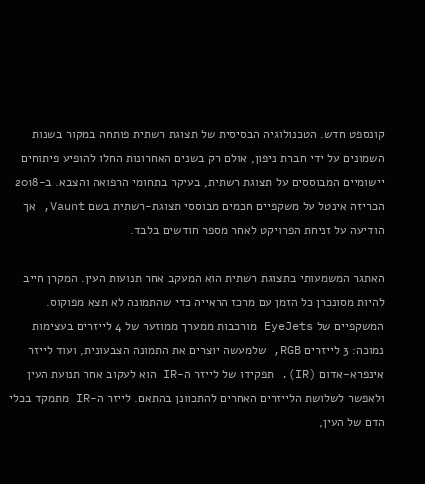קונספט חדש. הטכנולוגיה הבסיסית של תצוגת רשתית פותחה במקור בשנות השמונים על ידי חברת ניפון, אולם רק בשנים האחרונות החלו להופיע פיתוחים יישומיים המבוססים על תצוגת רשתית, בעיקר בתחומי הרפואה והצבא. ב-2018 הכריזה אינטל על משקפיים חכמים מבוססי תצוגת-רשתית בשם Vaunt, אך הודיעה על זניחת הפרויקט לאחר מספר חודשים בלבד.

האתגר המשמעותי בתצוגת רשתית הוא המעקב אחר תנועות העין. המקרן חייב להיות מסונכרן כל הזמן עם מרכז הראייה כדי שהתמונה לא תצא מפוקוס. המשקפיים של EyeJets מורכבות ממערך ממוזער של 4 לייזרים בעצימות נמוכה: 3 לייזרים RGB, שלמעשה יוצרים את התמונה הצבעונית, ועוד לייזר אינפרא-אדום (IR). תפקידו של לייזר ה-IR הוא לעקוב אחר תנועת העין ולאפשר לשלושת הלייזרים האחרים להתכוונן בהתאם. לייזר ה-IR מתמקד בכלי הדם של העין,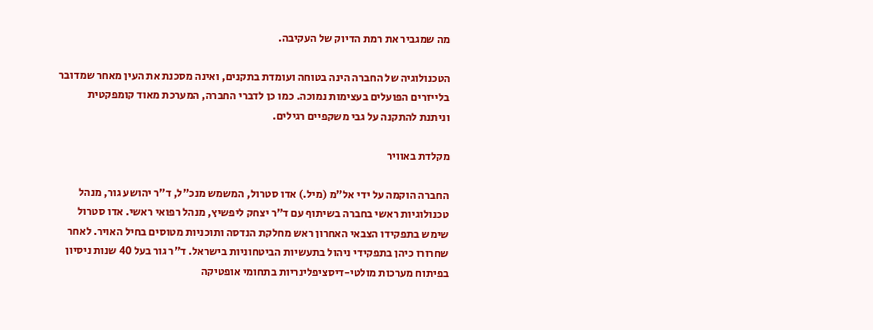מה שמגביר את רמת הדיוק של העקיבה.

הטכנולוגיה של החברה הינה בטוחה ועומדת בתקנים, ואינה מסכנת את העין מאחר שמדובר בלייזרים הפועלים בעצימות נמוכה. כמו כן לדברי החברה, המערכת מאוד קומפקטית וניתנת להתקנה על גבי משקפיים רגילים.

מקלדת באוויר

החברה הוקמה על ידי אל"מ (מיל.) אדו סטרול, המשמש מנכ"ל, ד"ר יהושע גור, מנהל טכנולוגיות ראשי בחברה בשיתוף עם ד"ר יצחק ליפשיץ, מנהל רפואי ראשי. אדו סטרול שימש בתפקידו הצבאי האחרון ראש מחלקת הנדסה ותוכניות מטוסים בחיל האויר. לאחר שחרורו כיהן בתפקידי ניהול בתעשיות הביטחוניות בישראל. ד"ר גור בעל 40 שנות ניסיון בפיתוח מערכות מולטי-דיסציפלינריות בתחומי אופטיקה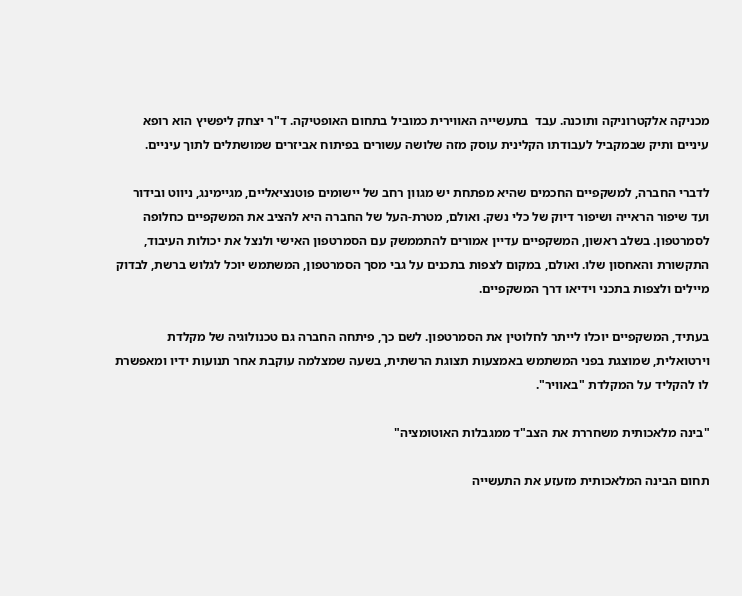מכניקה אלקטרוניקה ותוכנה. עבד  בתעשייה האווירית כמוביל בתחום האופטיקה. ד"ר יצחק ליפשיץ הוא רופא עיניים ותיק שבמקביל לעבודתו הקלינית עוסק מזה שלושה עשורים בפיתוח אביזרים שמושתלים לתוך עיניים.

לדברי החברה, למשקפיים החכמים שהיא מפתחת יש מגוון רחב של יישומים פוטנציאליים, מגיימינג, ניווט ובידור ועד שיפור הראייה ושיפור דיוק של כלי נשק. ואולם, מטרת-העל של החברה היא להציב את המשקפיים כחלופה לסמרטפון. בשלב ראשון, המשקפיים עדיין אמורים להתממשק עם הסמרטפון האישי ולנצל את יכולות העיבוד, התקשורת והאחסון שלו. ואולם, במקום לצפות בתכנים על גבי מסך הסמרטפון, המשתמש יוכל לגלוש ברשת, לבדוק מיילים ולצפות בתכני וידיאו דרך המשקפיים.

בעתיד, המשקפיים יוכלו לייתר לחלוטין את הסמרטפון. לשם כך, פיתחה החברה גם טכנולוגיה של מקלדת וירטואלית, שמוצגת בפני המשתמש באמצעות תצוגת הרשתית, בשעה שמצלמה עוקבת אחר תנועות ידיו ומאפשרת לו להקליד על המקלדת "באוויר".

"בינה מלאכותית משחררת את הצב"ד ממגבלות האוטומציה"

תחום הבינה המלאכותית מזעזע את התעשייה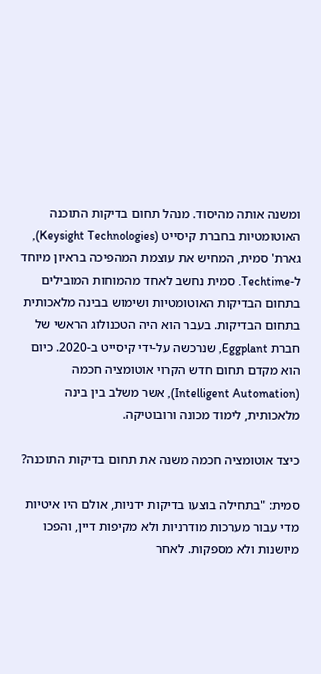ומשנה אותה מהיסוד. מנהל תחום בדיקות התוכנה האוטומטיות בחברת קיסייט (Keysight Technologies), גארת' סמית, המחיש את עוצמת המהפיכה בראיון מיוחד ל-Techtime. סמית נחשב לאחד מהמוחות המובילים בתחום הבדיקות האוטומטיות ושימוש בבינה מלאכותית בתחום הבדיקות. בעבר הוא היה הטכנולוג הראשי של חברת Eggplant, שנרכשה על-ידי קיסייט ב-2020. כיום הוא מקדם תחום חדש הקרוי אוטומציה חכמה (Intelligent Automation), אשר משלב בין בינה מלאכותית, לימוד מכונה ורובוטיקה.

כיצד אוטומציה חכמה משנה את תחום בדיקות התוכנה?

סמית: "בתחילה בוצעו בדיקות ידניות, אולם היו איטיות מדי עבור מערכות מודרניות ולא מקיפות דיין, והפכו מיושנות ולא מספקות. לאחר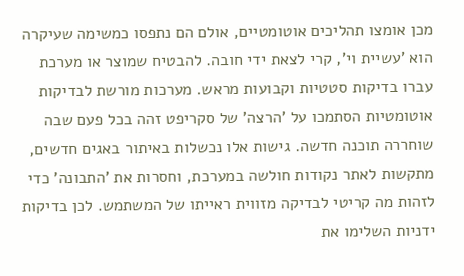מכן אומצו תהליכים אוטומטיים, אולם הם נתפסו כמשימה שעיקרה הוא 'עשיית וי', קרי לצאת ידי חובה. להבטיח שמוצר או מערכת עברו בדיקות סטטיות וקבועות מראש. מערכות מורשת לבדיקות אוטומטיות הסתמכו על 'הרצה' של סקריפט זהה בכל פעם שבה שוחררה תוכנה חדשה. גישות אלו נכשלות באיתור באגים חדשים, מתקשות לאתר נקודות חולשה במערכת, וחסרות את 'התבונה' כדי לזהות מה קריטי לבדיקה מזווית ראייתו של המשתמש. לכן בדיקות ידניות השלימו את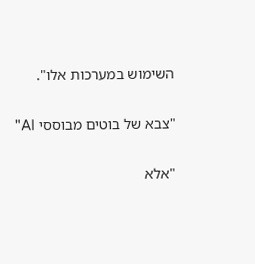השימוש במערכות אלו".

"צבא של בוטים מבוססי AI"

"אלא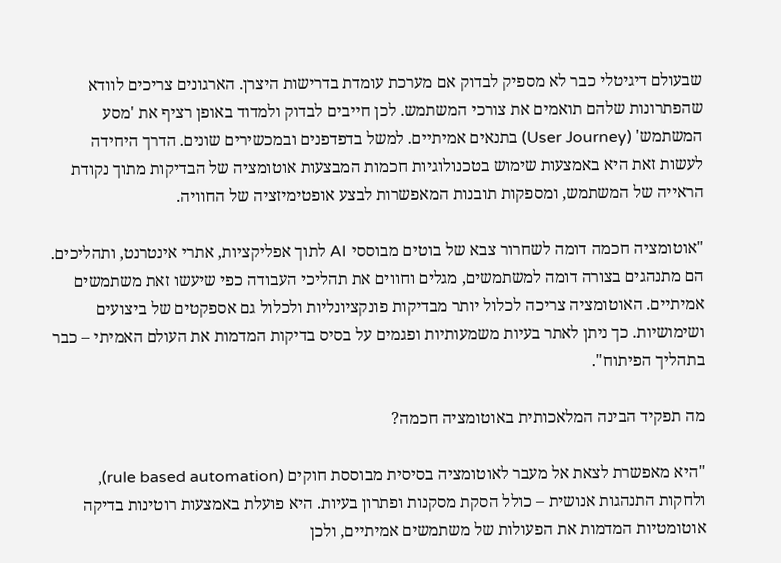שבעולם דיגיטלי כבר לא מספיק לבדוק אם מערכת עומדת בדרישות היצרן. הארגונים צריכים לוודא שהפתרונות שלהם תואמים את צורכי המשתמש. לכן חייבים לבדוק ולמדוד באופן רציף את 'מסע המשתמש' (User Journey) בתנאים אמיתיים. למשל בדפדפנים ובמכשירים שונים. הדרך היחידה לעשות זאת היא באמצעות שימוש בטכנולוגיות חכמות המבצעות אוטומציה של הבדיקות מתוך נקודת הראייה של המשתמש, ומספקות תובנות המאפשרות לבצע אופטימיזציה של החוויה.

"אוטומציה חכמה דומה לשחרור צבא של בוטים מבוססי AI לתוך אפליקציות, אתרי אינטרנט, ותהליכים. הם מתנהגים בצורה דומה למשתמשים, מגלים וחווים את תהליכי העבודה כפי שיעשו זאת משתמשים אמיתיים. האוטומציה צריכה לכלול יותר מבדיקות פונקציונליות ולכלול גם אספקטים של ביצועים ושימושיות. כך ניתן לאתר בעיות משמעותיות ופגמים על בסיס בדיקות המדמות את העולם האמיתי – כבר בתהליך הפיתוח".

מה תפקיד הבינה המלאכותית באוטומציה חכמה?

"היא מאפשרת לצאת אל מעבר לאוטומציה בסיסית מבוססת חוקים (rule based automation), ולחקות התנהגות אנושית – כולל הסקת מסקנות ופתרון בעיות. היא פועלת באמצעות רוטינות בדיקה אוטומטיות המדמות את הפעולות של משתמשים אמיתיים, ולכן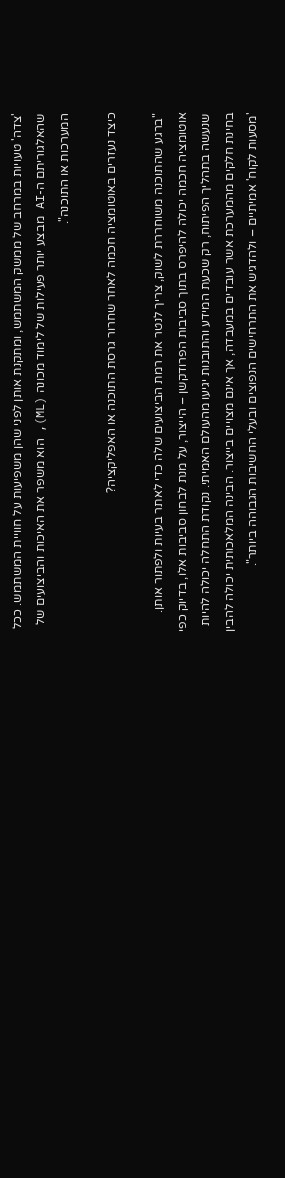'צדה' טעויות במרחב של ממשק המשתמש, ומתקנת אותן לפני שהן משפיעות על חוויית המשתמש. ככל שהאלגוריתם ה-AI מבצע יותר פעילות של לימוד מכונה (ML), הוא משפר את האיכות והביצועים של המערכות או התוכנה".

כיצד נעזרים באוטומציה חכמה לאחר שחרור גרסת התוכנה או האפליקציה?

"ברגע שהתוכנה משוחררת לשוק, צריך לנטר את רמת הביצועים שלה כדי לאתר בעיות ולפתור אותן. אוטומציה חכמה יכולה להיפרס בתוך סביבות הפרודקשן – הייצור, על מנת לבחון סביבות אלו, בדיוק כפי שנעשה בתהליך הפיתוח, רק שכעת המידע והתובנות יגיעו מהעולם האמיתי. נקודת התחלה יכולה להיות בחינת חלקים מהמערכת אשר עובדים במעבדה, אך אינם מצויים בייצור. הבינה המלאכותית יכולה להבין 'מסעות לקוח' אמיתיים – ולהדגיש את התרחישים הנפוצים ובעלי החשיבות הגבוהה ביותר".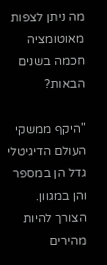מה ניתן לצפות מאוטומציה חכמה בשנים הבאות?

"היקף ממשקי העולם הדיגיטלי גדל הן במספר והן במגוון. הצורך להיות מהירים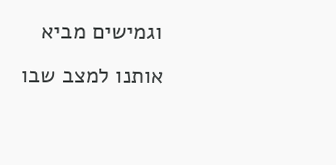וגמישים מביא אותנו למצב שבו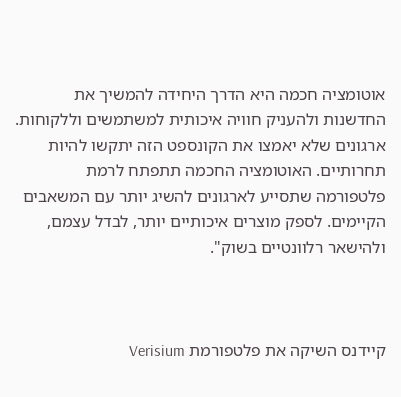אוטומציה חכמה היא הדרך היחידה להמשיך את החדשנות ולהעניק חוויה איכותית למשתמשים וללקוחות. ארגונים שלא יאמצו את הקונספט הזה יתקשו להיות תחרותיים. האוטומציה החכמה תתפתח לרמת פלטפורמה שתסייע לארגונים להשיג יותר עם המשאבים הקיימים. לספק מוצרים איכותיים יותר, לבדל עצמם, ולהישאר רלוונטיים בשוק".



קיידנס השיקה את פלטפורמת Verisium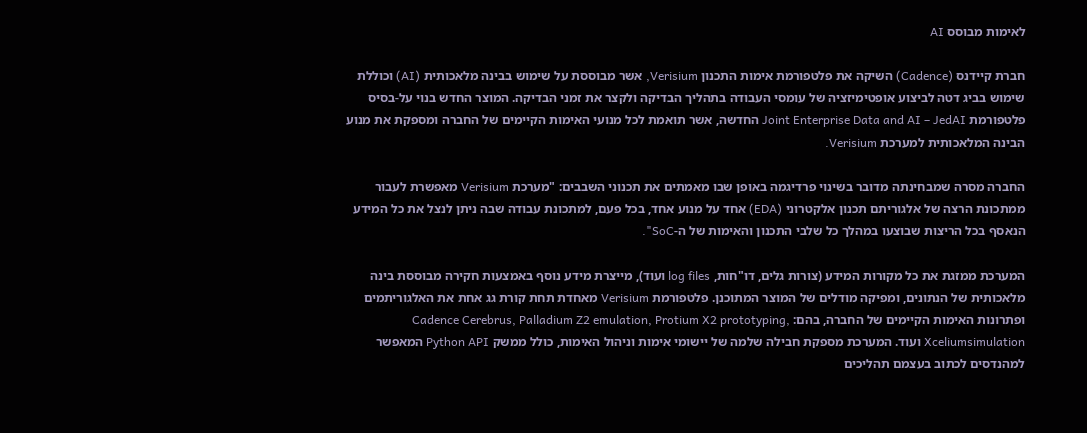לאימות מבוסס AI

חברת קיידנס (Cadence) השיקה את פלטפורמת אימות התכנון Verisium, אשר מבוססת על שימוש בבינה מלאכותית (AI) וכוללת שימוש בביג דטה לביצוע אופטימיזציה של עומסי העבודה בתהליך הבדיקה ולקצר את זמני הבדיקה. המוצר החדש בנוי על-בסיס פלטפורמת Joint Enterprise Data and AI – JedAI החדשה, אשר תואמת לכל מנועי האימות הקיימים של החברה ומספקת את מנוע הבינה המלאכותית למערכת Verisium.

החברה מסרה שמבחינתה מדובר בשינוי פרדיגמה באופן שבו מאמתים את תכנוני השבבים: "מערכת Verisium מאפשרת לעבור ממתכונת הרצה של אלגוריתם תכנון אלקטרוני (EDA) אחד על מנוע אחד, בכל פעם, למתכונת עבודה שבה ניתן לנצל את כל המידע הנאסף בכל הריצות שבוצעו במהלך כל שלבי התכנון והאימות של ה-SoC".

המערכת ממזגת את כל מקורות המידע (צורות גלים, דו"חות, log files ועוד), מייצרת מידע נוסף באמצעות חקירה מבוססת בינה מלאכותית של הנתונים, ומפיקה מודלים של המוצר המתוכנן. פלטפורמת Verisium מאחדת תחת קורת גג אחת את האלגוריתמים ופתרונות האימות הקיימים של החברה, בהם: Cadence Cerebrus, Palladium Z2 emulation, Protium X2 prototyping, Xceliumsimulation ועוד. המערכת מספקת חבילה שלמה של יישומי אימות וניהול האימות, כולל ממשק Python API המאפשר למהנדסים לכתוב בעצמם תהליכים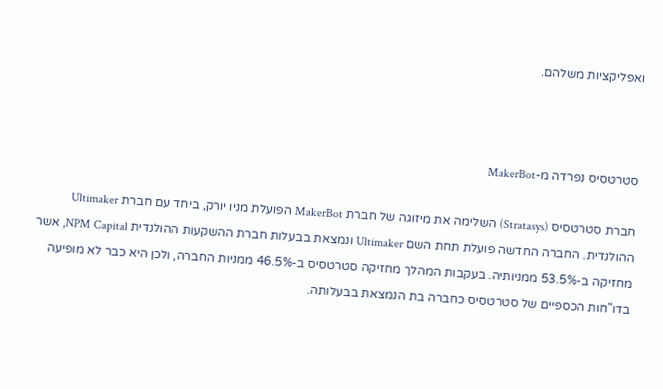ואפליקציות משלהם.



סטרטסיס נפרדה מ-MakerBot

חברת סטרטסיס (Stratasys) השלימה את מיזוגה של חברת MakerBot הפועלת מניו יורק, ביחד עם חברת Ultimaker ההולנדית. החברה החדשה פועלת תחת השם Ultimaker ונמצאת בבעלות חברת ההשקעות ההולנדית NPM Capital, אשר מחזיקה ב-53.5% ממניותיה. בעקבות המהלך מחזיקה סטרטסיס ב-46.5% ממניות החברה, ולכן היא כבר לא מופיעה בדו"חות הכספיים של סטרטסיס כחברה בת הנמצאת בבעלותה.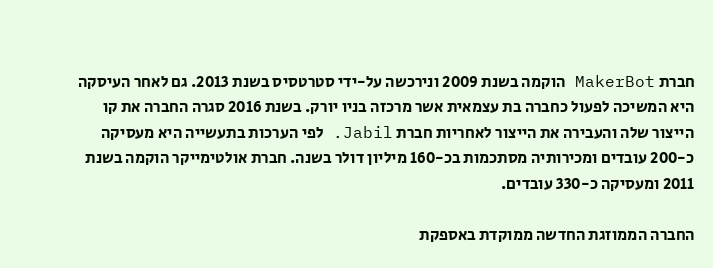חברת MakerBot הוקמה בשנת 2009 ונירכשה על-ידי סטרטסיס בשנת 2013. גם לאחר העיסקה היא המשיכה לפעול כחברה בת עצמאית אשר מרכזה בניו יורק. בשנת 2016 סגרה החברה את קו הייצור שלה והעבירה את הייצור לאחריות חברת Jabil. לפי הערכות בתעשייה היא מעסיקה כ-200 עובדים ומכירותיה מסתכמות בכ-160 מיליון דולר בשנה. חברת אולטימייקר הוקמה בשנת 2011 ומעסיקה כ-330 עובדים.

החברה הממוזגת החדשה ממוקדת באספקת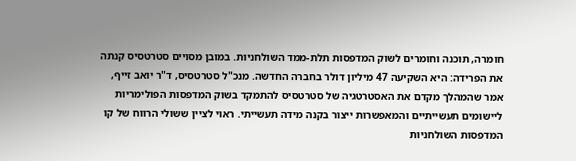חומרה, תוכנה וחומרים לשוק המדפסות תלת-ממד השולחניות. במובן מסויים סטרטסיס קנתה את הפרידה: היא השקיעה 47 מיליון דולר בחברה החדשה. מנכ"ל סטרטסיס, ד"ר יואב זייף, אמר שהמהלך מקדם את האסטרטגיה של סטרטסיס להתמקד בשוק המדפסות הפולימריות ליישומים תעשייתיים והמאפשרות ייצור בקנה מידה תעשייתי. ראוי לציין ששולי הרווח של קו המדפסות השולחניות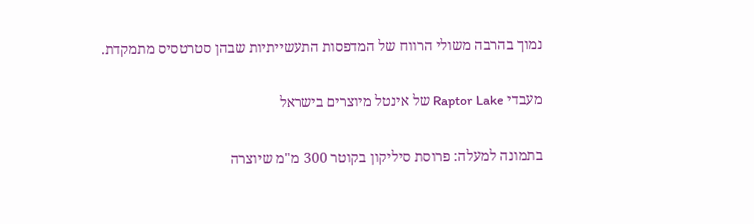נמוך בהרבה משולי הרווח של המדפסות התעשייתיות שבהן סטרטסיס מתמקדת.

מעבדי Raptor Lake של אינטל מיוצרים בישראל

בתמונה למעלה: פרוסת סיליקון בקוטר 300 מ"מ שיוצרה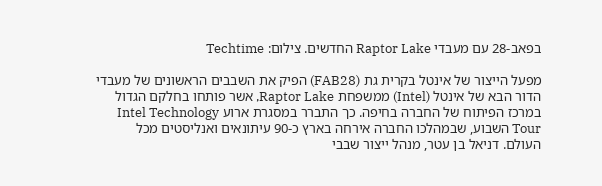בפאב-28 עם מעבדי Raptor Lake החדשים. צילום: Techtime

מפעל הייצור של אינטל בקרית גת (FAB28) הפיק את השבבים הראשונים של מעבדי הדור הבא של אינטל (Intel) ממשפחת Raptor Lake, אשר פותחו בחלקם הגדול במרכז הפיתוח של החברה בחיפה. כך התברר במסגרת ארוע Intel Technology Tour השבוע, שבמהלכו החברה אירחה בארץ כ-90 עיתונאים ואנליסטים מכל העולם. דניאל בן עטר, מנהל ייצור שבבי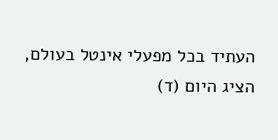העתיד בכל מפעלי אינטל בעולם, הציג היום (ד)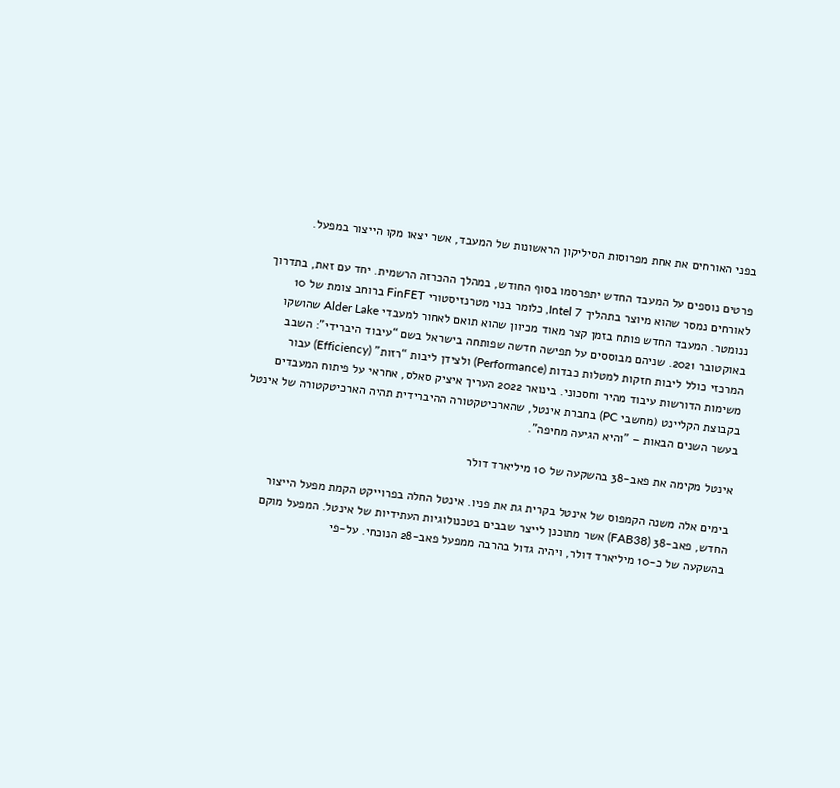בפני האורחים את אחת מפרוסות הסיליקון הראשונות של המעבד, אשר יצאו מקו הייצור במפעל.

פרטים נוספים על המעבד החדש יתפרסמו בסוף החודש, במהלך ההכרזה הרשמית. יחד עם זאת, בתדרוך לאורחים נמסר שהוא מיוצר בתהליך Intel 7, כלומר בנוי מטרנזיסטורי FinFET ברוחב צומת של 10 ננומטר. המעבד החדש פותח בזמן קצר מאוד מכיוון שהוא תואם לאחור למעבדי Alder Lake שהושקו באוקטובר 2021. שניהם מבוססים על תפישה חדשה שפותחה בישראל בשם “עיבוד היברידי”: השבב המרכזי כולל ליבות חזקות למטלות כבדות (Performance) ולצידן ליבות “רזות” (Efficiency) עבור משימות הדורשות עיבוד מהיר וחסכוני. בינואר 2022 העריך איציק סאלס, אחראי על פיתוח המעבדים בקבוצת הקליינט (מחשבי PC) בחברת אינטל, שהארכיטקטורה ההיברידית תהיה הארכיטקטורה של אינטל בעשר השנים הבאות – "והיא הגיעה מחיפה”.

אינטל מקימה את פאב-38 בהשקעה של 10 מיליארד דולר

בימים אלה משנה הקמפוס של אינטל בקרית גת את פניו. אינטל החלה בפרוייקט הקמת מפעל הייצור החדש, פאב-38 (FAB38) אשר מתוכנן לייצר שבבים בטכנולוגיות העתידיות של אינטל. המפעל מוקם בהשקעה של כ-10 מיליארד דולר, ויהיה גדול בהרבה ממפעל פאב-28 הנוכחי. על-פי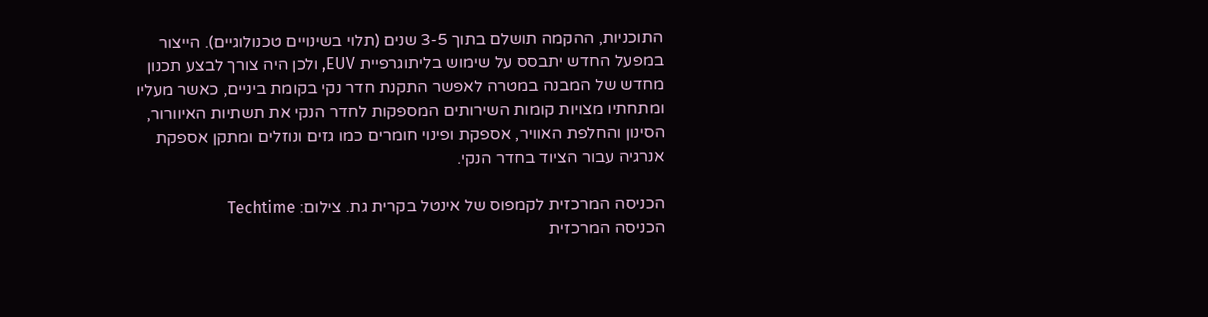התוכניות, ההקמה תושלם בתוך 3-5 שנים (תלוי בשינויים טכנולוגיים). הייצור במפעל החדש יתבסס על שימוש בליתוגרפיית EUV, ולכן היה צורך לבצע תכנון מחדש של המבנה במטרה לאפשר התקנת חדר נקי בקומת ביניים, כאשר מעליו ומתחתיו מצויות קומות השירותים המספקות לחדר הנקי את תשתיות האיוורור, הסינון והחלפת האוויר, אספקת ופינוי חומרים כמו גזים ונוזלים ומתקן אספקת אנרגיה עבור הציוד בחדר הנקי.

הכניסה המרכזית לקמפוס של אינטל בקרית גת. צילום: Techtime
הכניסה המרכזית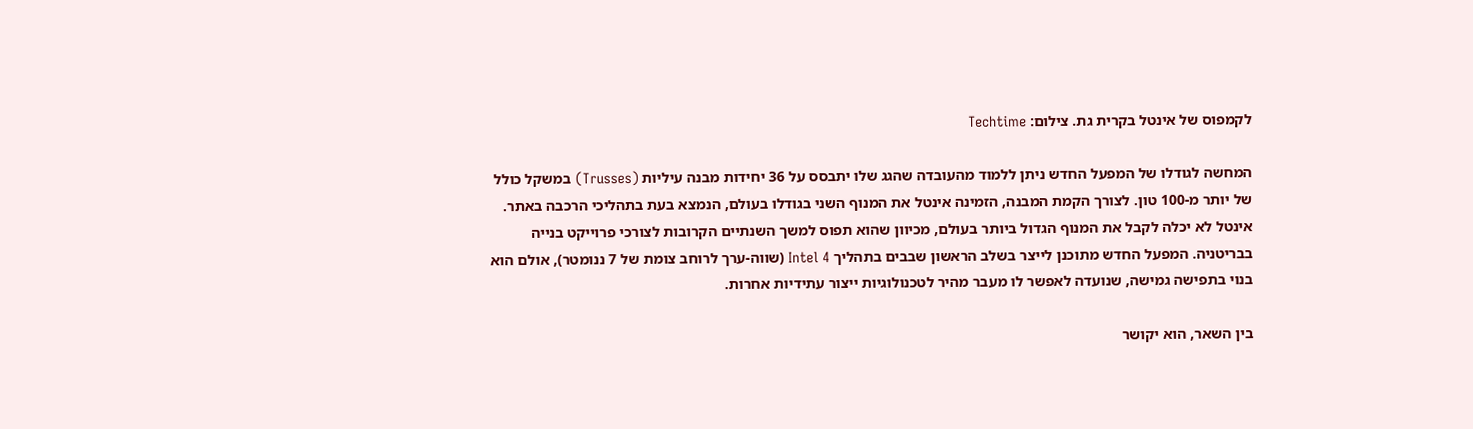לקמפוס של אינטל בקרית גת. צילום: Techtime

המחשה לגודלו של המפעל החדש ניתן ללמוד מהעובדה שהגג שלו יתבסס על 36 יחידות מבנה עיליות (Trusses) במשקל כולל של יותר מ-100 טון. לצורך הקמת המבנה, הזמינה אינטל את המנוף השני בגודלו בעולם, הנמצא בעת בתהליכי הרכבה באתר. אינטל לא יכלה לקבל את המנוף הגדול ביותר בעולם, מכיוון שהוא תפוס למשך השנתיים הקרובות לצורכי פרוייקט בנייה בבריטניה. המפעל החדש מתוכנן לייצר בשלב הראשון שבבים בתהליך Intel 4 (שווה-ערך לרוחב צומת של 7 ננומטר), אולם הוא בנוי בתפישה גמישה, שנועדה לאפשר לו מעבר מהיר לטכנולוגיות ייצור עתידיות אחרות.

בין השאר, הוא יקושר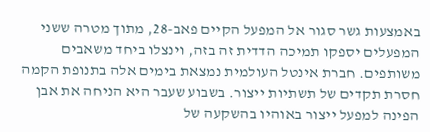באמצעות גשר סגור אל המפעל הקיים פאב-28, מתוך מטרה ששני המפעלים יספקו תמיכה הדדית זה בזה, וינצלו ביחד משאבים משותפים. חברת אינטל העולמית נמצאת בימים אלה בתנופת הקמה חסרת תקדים של תשתיות ייצור. בשבוע שעבר היא הניחה את אבן הפינה למפעל ייצור באוהיו בהשקעה של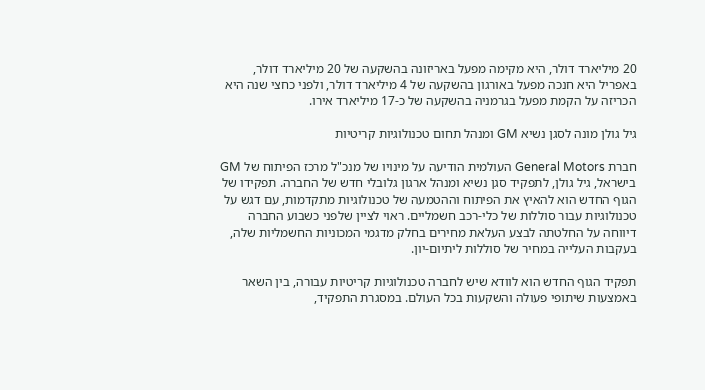20 מיליארד דולר, היא מקימה מפעל באריזונה בהשקעה של 20 מיליארד דולר, באפריל היא חנכה מפעל באורגון בהשקעה של 4 מיליארד דולר, ולפני כחצי שנה היא הכריזה על הקמת מפעל בגרמניה בהשקעה של כ-17 מיליארד אירו.

גיל גולן מונה לסגן נשיא GM ומנהל תחום טכנולוגיות קריטיות

חברת General Motors העולמית הודיעה על מינויו של מנכ"ל מרכז הפיתוח של GM בישראל, גיל גולן, לתפקיד סגן נשיא ומנהל ארגון גלובלי חדש של החברה. תפקידו של הגוף החדש הוא להאיץ את הפיתוח וההטמעה של טכנולוגיות מתקדמות, עם דגש על טכנולוגיות עבור סוללות של כלי-רכב חשמליים. ראוי לציין שלפני כשבוע החברה דיווחה על החלטתה לבצע העלאת מחירים בחלק מדגמי המכוניות החשמליות שלה, בעקבות העלייה במחיר של סוללות ליתיום-יון.

תפקיד הגוף החדש הוא לוודא שיש לחברה טכנולוגיות קריטיות עבורה, בין השאר באמצעות שיתופי פעולה והשקעות בכל העולם. במסגרת התפקיד,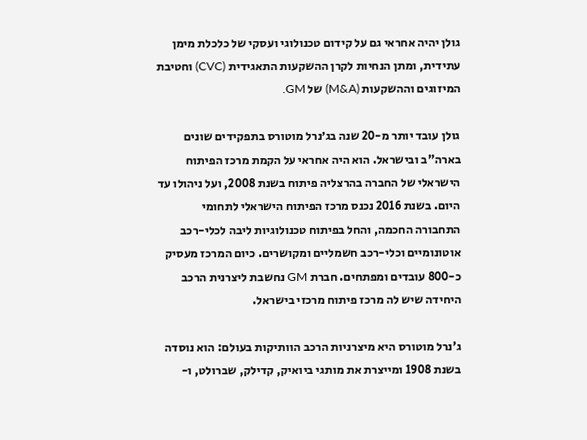גולן יהיה אחראי גם על קידום טכנולוגי ועסקי של כלכלת מימן עתידית, ומתן הנחיות לקרן ההשקעות התאגידית (CVC) וחטיבת המיזוגים וההשקעות (M&A) של GM.

גולן עובד יותר מ-20 שנה בג׳נרל מוטורס בתפקידים שונים בארה"ב ובישראל. הוא היה אחראי על הקמת מרכז הפיתוח הישראלי של החברה בהרצליה פיתוח בשנת 2008, ועל ניהולו עד היום. בשנת 2016 נכנס מרכז הפיתוח הישראלי לתחומי התחבורה החכמה, והחל בפיתוח טכנולוגיות ליבה לכלי-רכב אוטונומיים וכלי-רכב חשמליים ומקושרים. כיום המרכז מעסיק כ-800 עובדים ומפתחים. חברת GM נחשבת ליצרנית הרכב היחידה שיש לה מרכז פיתוח מרכזי בישראל.

ג'נרל מוטורס היא מיצרניות הרכב הוותיקות בעולם: הוא נוסדה בשנת 1908 ומייצרת את מותגי ביואיק, קדילק, שברולט, ו-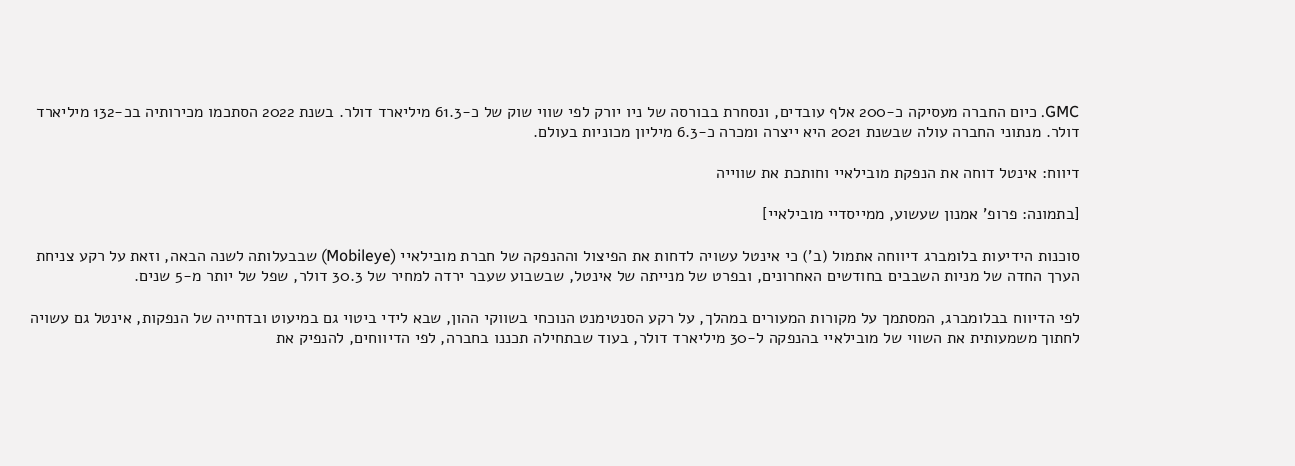GMC. כיום החברה מעסיקה כ-200 אלף עובדים, ונסחרת בבורסה של ניו יורק לפי שווי שוק של כ-61.3 מיליארד דולר. בשנת 2022 הסתכמו מכירותיה בכ-132 מיליארד דולר. מנתוני החברה עולה שבשנת 2021 היא ייצרה ומכרה כ-6.3 מיליון מכוניות בעולם.

דיווח: אינטל דוחה את הנפקת מובילאיי וחותכת את שווייה

[בתמונה: פרופ' אמנון שעשוע, ממייסדיי מובילאיי]

סוכנות הידיעות בלומברג דיווחה אתמול (ב') כי אינטל עשויה לדחות את הפיצול וההנפקה של חברת מובילאיי (Mobileye) שבבעלותה לשנה הבאה, וזאת על רקע צניחת הערך החדה של מניות השבבים בחודשים האחרונים, ובפרט של מנייתה של אינטל, שבשבוע שעבר ירדה למחיר של 30.3 דולר, שפל של יותר מ-5 שנים.

לפי הדיווח בבלומברג, המסתמך על מקורות המעורים במהלך, על רקע הסנטימנט הנוכחי בשווקי ההון, שבא לידי ביטוי גם במיעוט ובדחייה של הנפקות, אינטל גם עשויה לחתוך משמעותית את השווי של מובילאיי בהנפקה ל-30 מיליארד דולר, בעוד שבתחילה תכננו בחברה, לפי הדיווחים, להנפיק את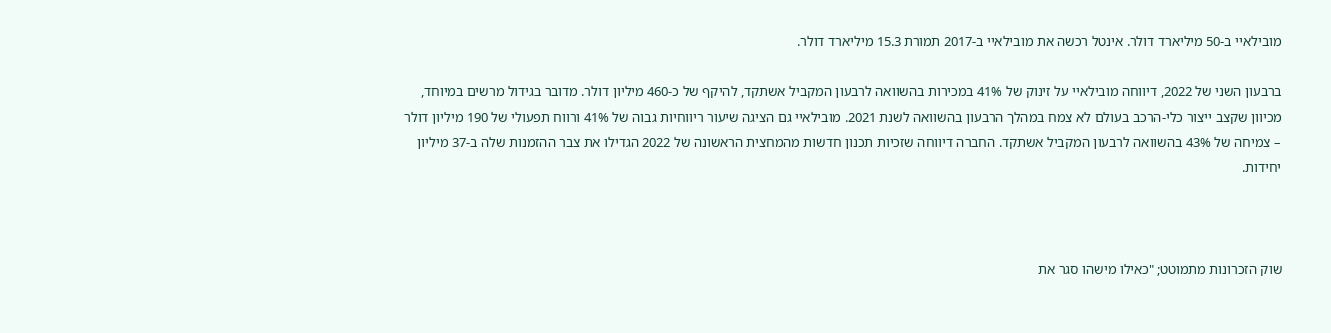מובילאיי ב-50 מיליארד דולר. אינטל רכשה את מובילאיי ב-2017 תמורת 15.3 מיליארד דולר.

ברבעון השני של 2022, דיווחה מובילאיי על זינוק של 41% במכירות בהשוואה לרבעון המקביל אשתקד, להיקף של כ-460 מיליון דולר. מדובר בגידול מרשים במיוחד, מכיוון שקצב ייצור כלי-הרכב בעולם לא צמח במהלך הרבעון בהשוואה לשנת 2021. מובילאיי גם הציגה שיעור ריווחיות גבוה של 41% ורווח תפעולי של 190 מיליון דולר – צמיחה של 43% בהשוואה לרבעון המקביל אשתקד. החברה דיווחה שזכיות תכנון חדשות מהמחצית הראשונה של 2022 הגדילו את צבר ההזמנות שלה ב-37 מיליון יחידות.



שוק הזכרונות מתמוטט; "כאילו מישהו סגר את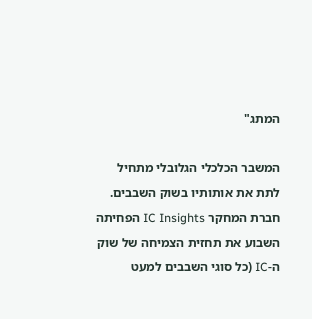המתג"

המשבר הכלכלי הגלובלי מתחיל לתת את אותותיו בשוק השבבים. חברת המחקר IC Insights הפחיתה השבוע את תחזית הצמיחה של שוק ה-IC (כל סוגי השבבים למעט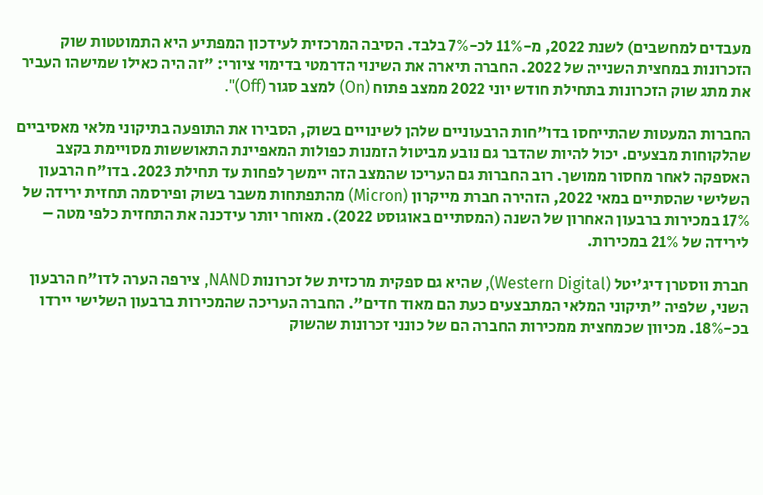מעבדים למחשבים) לשנת 2022, מ-11% לכ-7% בלבד. הסיבה המרכזית לעידכון המפתיע היא התמוטטות שוק הזכרונות במחצית השנייה של 2022. החברה תיארה את השינוי הדרמטי בדימוי ציורי: "זה היה כאילו שמישהו העביר את מתג שוק הזכרונות בתחילת חודש יוני 2022 ממצב פתוח (On) למצב סגור (Off)".

החברות המעטות שהתייחסו בדו"חות הרבעוניים שלהן לשינויים בשוק, הסבירו את התופעה בתיקוני מלאי מאסיביים שהלקוחות מבצעים. יכול להיות שהדבר גם נובע מביטול הזמנות כפולות המאפיינת התאוששות מסויימת בקצב האספקה לאחר מחסור ממושך. רוב החברות גם העריכו שהמצב הזה יימשך לפחות עד תחילת 2023. בדו"ח הרבעון השלישי שהסתיים במאי 2022, הזהירה חברת מייקרון (Micron) מהתפתחות משבר בשוק ופירסמה תחזית ירידה של 17% במכירות ברבעון האחרון של השנה (המסתיים באוגוסט 2022). מאוחר יותר עידכנה את התחזית כלפי מטה – לירידה של 21% במכירות.

חברת ווסטרן דיג'יטל (Western Digital), שהיא גם ספקית מרכזית של זכרונות NAND, צירפה הערה לדו"ח הרבעון השני, שלפיה "תיקוני המלאי המתבצעים כעת הם מאוד חדים". החברה העריכה שהמכירות ברבעון השלישי יירדו בכ-18%. מכיוון שכמחצית ממכירות החברה הם של כונני זכרונות שהשוק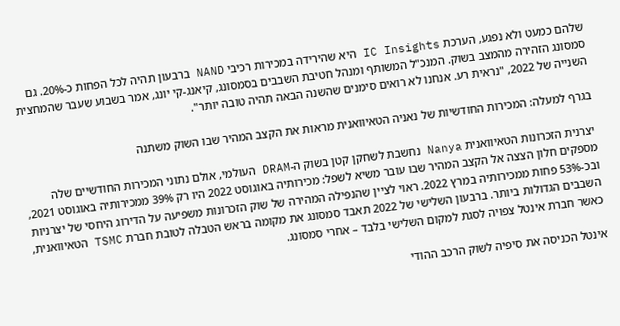שלהם כמעט ולא נפגע, הערכת IC Insights היא שהירידה במכירות רכיבי NAND ברבעון תהיה לכל הפחות כ-20%. גם סמסונג הזהירה מהמצב בשוק. המנכ"ל המשותף ומנהל חטיבת השבבים בסמסונג, קיאנג-קי יונג, אמר בשבוע שעבר שהמחצית השנייה של 2022, "נראית רע. אנחנו לא רואים סימנים שהשנה הבאה תהיה טובה יותר".

בגרף למעלה: המכירות החודשיות של נאניה הטאיוואנית מראות את הקצב המהיר שבו השוק משתנה

יצרנית הזכרונות הטאיוואנית Nanya נחשבת לשחקן קטן בשוק ה-DRAM העולמי, אולם נתוני המכירות החודשיים שלה מספקים חלון הצצה אל הקצב המהיר שבו עובר משיא לשפל: מכירותיה באוגוסט 2022 היו רק 39% ממכירותיה באוגוסט 2021, ובכ-53% פחות ממכירותיה במרץ 2022. ראוי לציין שהנפילה המהירה של שוק הזכרונות משפיעה על הדירוג היחסי של יצרניות השבבים הגדולות ביותר. ברבעון השלישי של 2022 תאבד סמסונג את מקומה בראש הטבלה לטובת חברת TSMC הטאיוואנית, כאשר חברת אינטל צפויה לסגת למקום השלישי בלבד – אחרי סמסונג.

אינטל הכניסה את סיפיה לשוק הרכב ההודי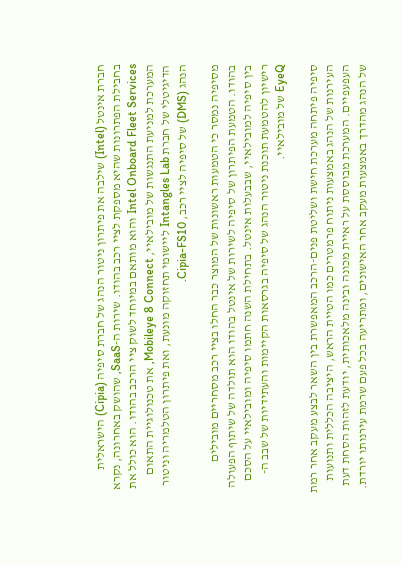חברת אינטל (Intel) שילבה את פיתרון ניטור הנהג של חברת סיפיה (Cipia) הישראלית בחבילת הפתרונות שהיא מספקת לציי רכב בהודו. שירות ה-SaaS, שהושק באחרונה, נקרא Intel Onboard Fleet Services והוא מותאם במיוחד לשוק ציי הרכב בהודו. הוא כולל את המערכת למניעת התנגשות של מובילאיי, Mobileye 8 Connect, את טכנולוגיית התאום הדיגיטלי של חברת Intangles Lab ליישומי תחזוקה מונעת, ואת פיתרון הטלמריה וניטור הנהג (DMS) של סיפיה לציי רכב, Cipia-FS10.

מסיפיה נמסר כי הטמעות ראשונות של המוצר כבר החלו בציי רכב מסחריים מובילים בהודו. הטמעת הפיתרון של סיפיה לשירות של אינטל בהודו הוא תולדה של שיתוף הפעולה בין סיפיה למובילאיי, שבבעלות אינטל. בתחילת השנה חתמו סיפיה ומובילאיי על הסכם רישיון להטמעת תוכנת ניטור הנהג של סיפיה בגרסאות הקיימות והעתידיות של שבב ה-EyeQ של מובילאיי.

סיפיה פיתחה מערכת חישת ושליטת פנים-הרכב המאפשרת בין השאר לבצע מעקב אחר רמת העירנות של הנהג באמצעות ניתוח פרמטרים כמו הטיית הראש, היציבה הכללית ותנועות העפעפיים. המערכת מבוססת על ראיית מכונה ובינה מלאכותית, יודעת לזהות הסחת דעת של הנהג מהדרך באמצעות מעקב אחר האישונים, ומתריעה בכל פעם שרמת עירנותו יורדת.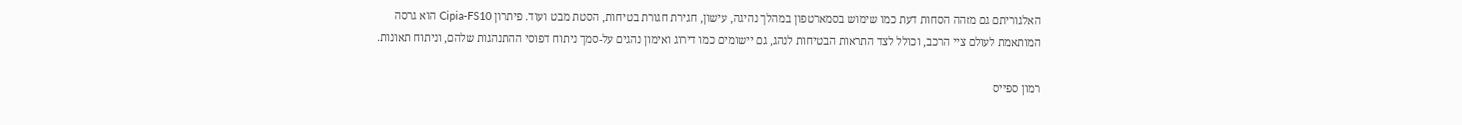האלגוריתם גם מזהה הסחות דעת כמו שימוש בסמארטפון במהלך נהיגה, עישון, חגירת חגורת בטיחות, הסטת מבט ועוד. פיתרון Cipia-FS10 הוא גרסה המותאמת לעולם ציי הרכב, וכולל לצד התראות הבטיחות לנהג, גם יישומים כמו דירוג ואימון נהגים על-סמך ניתוח דפוסי ההתנהגות שלהם, וניתוח תאונות.

רמון ספייס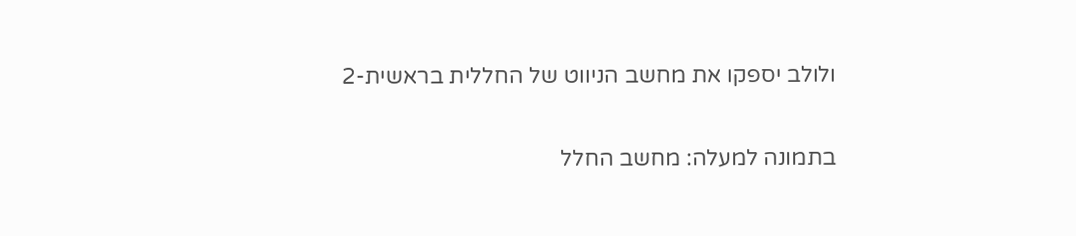ולולב יספקו את מחשב הניווט של החללית בראשית-2

בתמונה למעלה: מחשב החלל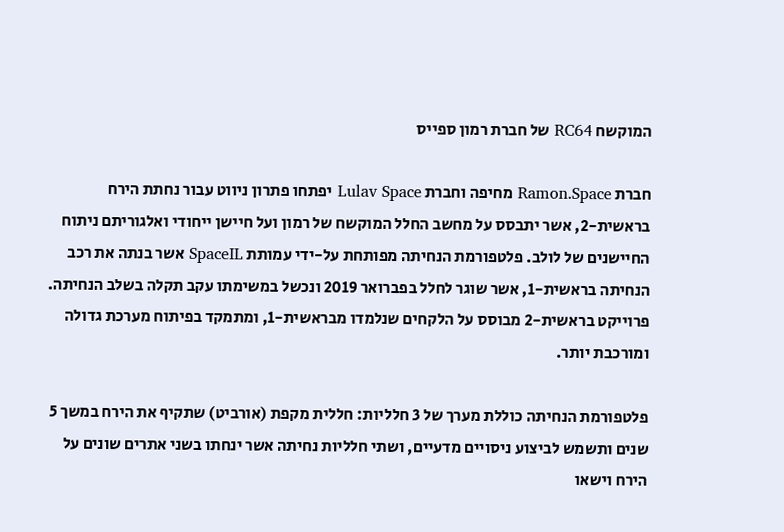המוקשח RC64 של חברת רמון ספייס

חברת Ramon.Space מחיפה וחברת Lulav Space יפתחו פתרון ניווט עבור נחתת הירח בראשית-2, אשר יתבסס על מחשב החלל המוקשח של רמון ועל חיישן ייחודי ואלגוריתם ניתוח החיישנים של לולב. פלטפורמת הנחיתה מפותחת על-ידי עמותת SpaceIL אשר בנתה את רכב הנחיתה בראשית-1, אשר שוגר לחלל בפברואר 2019 ונכשל במשימתו עקב תקלה בשלב הנחיתה. פרוייקט בראשית-2 מבוסס על הלקחים שנלמדו מבראשית-1, ומתמקד בפיתוח מערכת גדולה ומורכבת יותר.

פלטפורמת הנחיתה כוללת מערך של 3 חלליות: חללית מקפת (אורביט) שתקיף את הירח במשך 5 שנים ותשמש לביצוע ניסויים מדעיים, ושתי חלליות נחיתה אשר ינחתו בשני אתרים שונים על הירח וישאו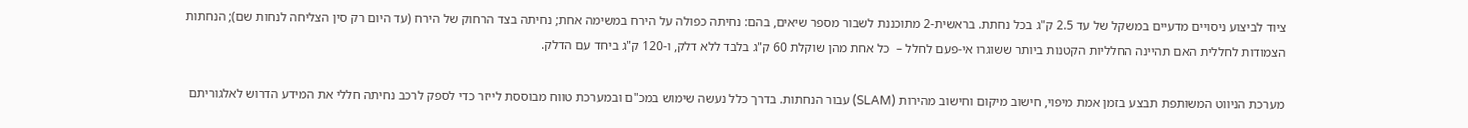ציוד לביצוע ניסויים מדעיים במשקל של עד 2.5 ק"ג בכל נחתת. בראשית-2 מתוכננת לשבור מספר שיאים, בהם: נחיתה כפולה על הירח במשימה אחת; נחיתה בצד הרחוק של הירח (עד היום רק סין הצליחה לנחות שם); הנחתות הצמודות לחללית האם תהיינה החלליות הקטנות ביותר ששוגרו אי-פעם לחלל –  כל אחת מהן שוקלת 60 ק"ג בלבד ללא דלק, ו-120 ק"ג ביחד עם הדלק.

מערכת הניווט המשותפת תבצע בזמן אמת מיפוי, חישוב מיקום וחישוב מהירות (SLAM) עבור הנחתות. בדרך כלל נעשה שימוש במכ"ם ובמערכת טווח מבוססת לייזר כדי לספק לרכב נחיתה חללי את המידע הדרוש לאלגוריתם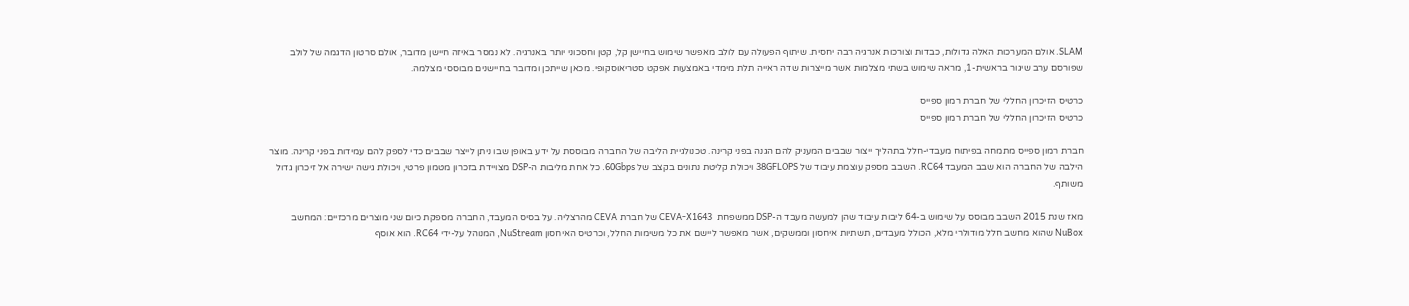SLAM. אולם המערכות האלה גדולות, כבדות וצורכות אנרגיה רבה יחסית. שיתוף הפעולה עם לולב מאפשר שימוש בחיישן קל, קטן וחסכוני יותר באנרגיה. לא נמסר באיזה חיישן מדובר, אולם סרטון הדגמה של לולב שפורסם ערב שיגור בראשית-1, מראה שימוש בשתי מצלמות אשר מייצרות שדה ראייה תלת מימדי באמצעות אפקט סטריאוסקופי. מכאן שייתכן ומדובר בחיישנים מבוססי מצלמה.

כרטיס הזיכרון החללי של חברת רמון ספייס
כרטיס הזיכרון החללי של חברת רמון ספייס

חברת רמון ספייס מתמחה בפיתוח מעבדי-חלל בתהליך ייצור שבבים המעניק להם הגנה בפני קרינה. טכנולגיית הליבה של החברה מבוססת על ידע באופן שבו ניתן לייצר שבבים כדי לספק להם עמידות בפני קרינה. מוצר הילבה של החברה הוא שבב המעבד RC64. השבב מספק עוצמת עיבוד של 38GFLOPS ויכולת קליטת נתונים בקצב של 60Gbps. כל אחת מליבות ה-DSP מצויידת בזכרון מטמון פרטי, ויכולת גישה ישירה אל זיכרון גדול משותף.

מאז שנת 2015 השבב מבוסס על שימוש ב-64 ליבות עיבוד שהן למעשה מעבד ה-DSP ממשפחת  CEVA-X1643 של חברת CEVA מהרצליה. על בסיס המעבד, החברה מספקת כיום שני מוצרים מרכזיים: המחשב NuBox שהוא מחשב חלל מודולרי מלא, הכולל מעבדים, תשתיות איחסון וממשקים, אשר מאפשר ליישם את כל משימות החלל, וכרטיס האיחסון NuStream, המנוהל על-ידי RC64. הוא אוסף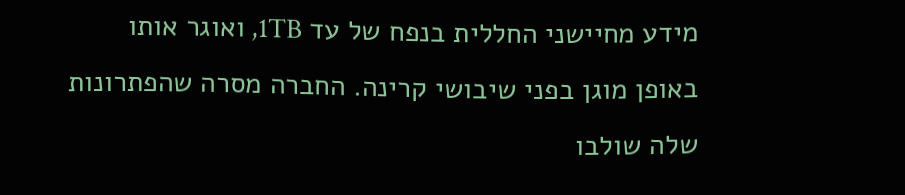מידע מחיישני החללית בנפח של עד 1TB, ואוגר אותו באופן מוגן בפני שיבושי קרינה. החברה מסרה שהפתרונות שלה שולבו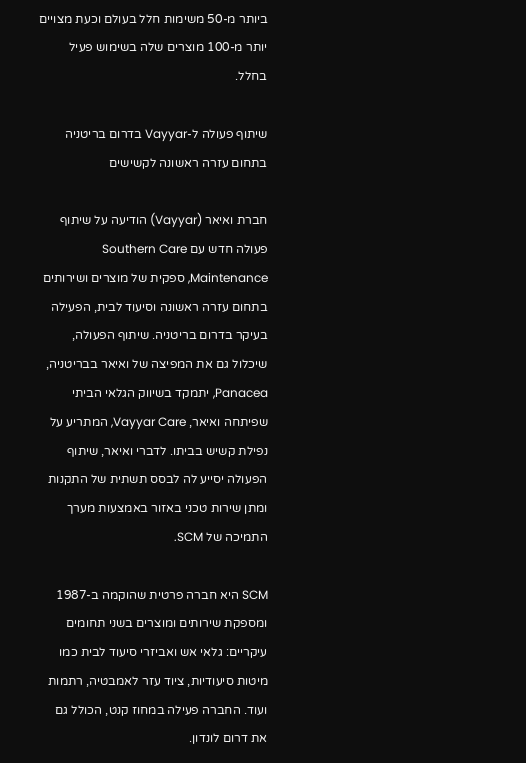ביותר מ-50 משימות חלל בעולם וכעת מצויים יותר מ-100 מוצרים שלה בשימוש פעיל בחלל.

שיתוף פעולה ל-Vayyar בדרום בריטניה בתחום עזרה ראשונה לקשישים

חברת ואיאר (Vayyar) הודיעה על שיתוף פעולה חדש עם Southern Care Maintenance, ספקית של מוצרים ושירותים בתחום עזרה ראשונה וסיעוד לבית, הפעילה בעיקר בדרום בריטניה. שיתוף הפעולה, שיכלול גם את המפיצה של ואיאר בבריטניה, Panacea, יתמקד בשיווק הגלאי הביתי שפיתחה ואיאר, Vayyar Care, המתריע על נפילת קשיש בביתו. לדברי ואיאר, שיתוף הפעולה יסייע לה לבסס תשתית של התקנות ומתן שירות טכני באזור באמצעות מערך התמיכה של SCM.

SCM היא חברה פרטית שהוקמה ב-1987 ומספקת שירותים ומוצרים בשני תחומים עיקריים: גלאי אש ואביזרי סיעוד לבית כמו מיטות סיעודיות, ציוד עזר לאמבטיה, רתמות ועוד. החברה פעילה במחוז קנט, הכולל גם את דרום לונדון.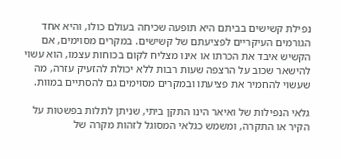נפילת קשישים בביתם היא תופעה שכיחה בעולם כולו, והיא אחד הגורמים העיקריים לפציעתם של קשישים. במקרים מסוימים, אם הקשיש איבד את הכרתו או אינו מצליח לקום בכוחות עצמו, הוא עשוי להישאר שכוב על הרצפה שעות רבות ללא יכולת להזעיק עזרה, מה שעשוי להחמיר את פציעתו ובמקרים מסוימים גם להסתיים במוות.

גלאי הנפילות של ואיאר הינו התקן ביתי, שניתן לתלות בפשטות על הקיר או התקרה, ומשמש כגלאי המסוגל לזהות מקרה של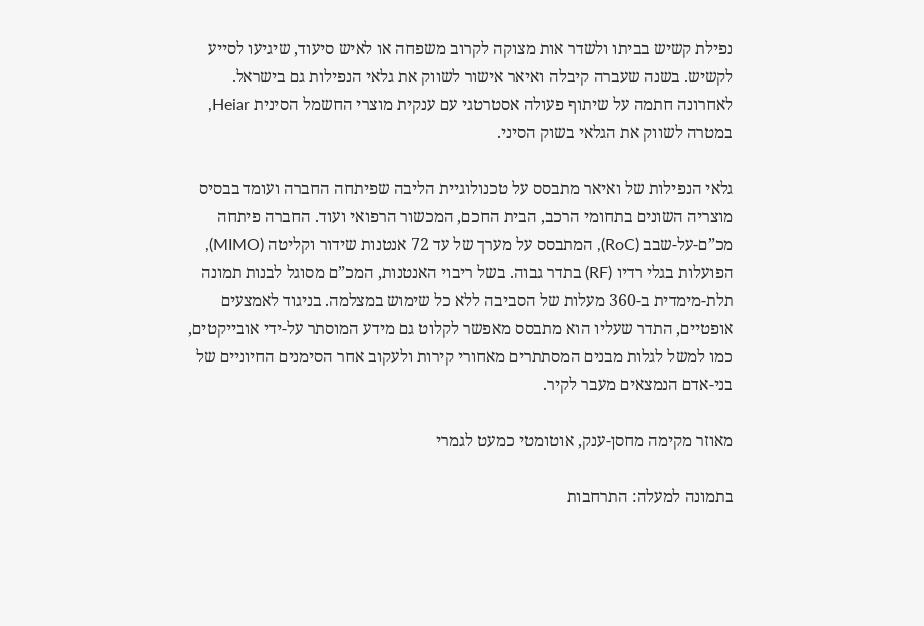נפילת קשיש בביתו ולשדר אות מצוקה לקרוב משפחה או לאיש סיעוד, שיגיעו לסייע לקשיש. בשנה שעברה קיבלה ואיאר אישור לשווק את גלאי הנפילות גם בישראל. לאחרונה חתמה על שיתוף פעולה אסטרטגי עם ענקית מוצרי החשמל הסינית Heiar, במטרה לשווק את הגלאי בשוק הסיני.

גלאי הנפילות של ואיאר מתבסס על טכנולוגיית הליבה שפיתחה החברה ועומד בבסיס מוצריה השונים בתחומי הרכב, הבית החכם, המכשור הרפואי ועוד. החברה פיתחה מכ”ם-על-שבב (RoC), המתבסס על מערך של עד 72 אנטנות שידור וקליטה (MIMO), הפועלות בגלי רדיו (RF) בתדר גבוה. בשל ריבוי האנטנות, המכ”ם מסוגל לבנות תמונה תלת-מימדית ב-360 מעלות של הסביבה ללא כל שימוש במצלמה. בניגוד לאמצעים אופטיים, התדר שעליו הוא מתבסס מאפשר לקלוט גם מידע המוסתר על-ידי אובייקטים, כמו למשל לגלות מבנים המסתתרים מאחורי קירות ולעקוב אחר הסימנים החיוניים של בני-אדם הנמצאים מעבר לקיר.

מאוזר מקימה מחסן-ענק, אוטומטי כמעט לגמרי

בתמונה למעלה: התרחבות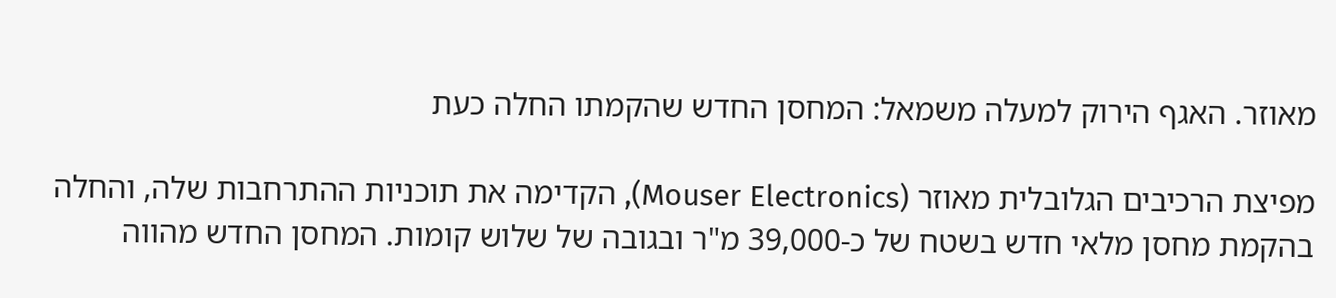מאוזר. האגף הירוק למעלה משמאל: המחסן החדש שהקמתו החלה כעת

מפיצת הרכיבים הגלובלית מאוזר (Mouser Electronics), הקדימה את תוכניות ההתרחבות שלה, והחלה בהקמת מחסן מלאי חדש בשטח של כ-39,000 מ"ר ובגובה של שלוש קומות. המחסן החדש מהווה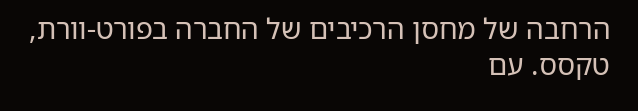הרחבה של מחסן הרכיבים של החברה בפורט-וורת, טקסס. עם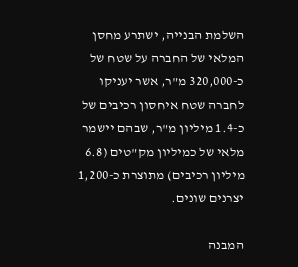השלמת הבנייה, ישתרע מחסן המלאי של החברה על שטח של כ-320,000 מ"ר, אשר יעניקו לחברה שטח איחסון רכיבים של כ-1.4 מיליון מ"ר, שבהם יישמר מלאי של כמיליון מק"טים (6.8 מיליון רכיבים) מתוצרת כ-1,200 יצרנים שונים.

המבנה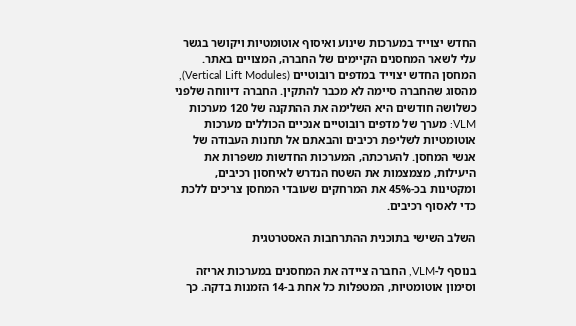החדש יצוייד במערכות שינוע ואיסוף אוטומטיות ויקושר בגשר עלי לשאר המחסנים הקיימים של החברה, המצויים באתר. המחסן החדש יצוייד במדפים רובוטיים (Vertical Lift Modules), מהסוג שהחברה סיימה לא מכבר להתקין. החברה דיווחה שלפני כשלושה חודשים היא השלימה את ההתקנה של 120 מערכות VLM: מערך של מדפים רובוטיים אנכיים הכוללים מערכות אוטומטיות לשליפת רכיבים והבאתם אל תחנות העבודה של אנשי המחסן. להערכתה, המערכות החדשות משפרות את היעילות, מצמצמות את השטח הנדרש לאיחסון רכיבים, ומקטינות בכ-45% את המרחקים שעובדי המחסן צריכים ללכת כדי לאסוף רכיבים.

השלב השישי בתוכנית ההתרחבות האסטרטגית

בנוסף ל-VLM, החברה ציידה את המחסנים במערכות אריזה וסימון אוטומטיות, המטפלות כל אחת ב-14 הזמנות בדקה. כך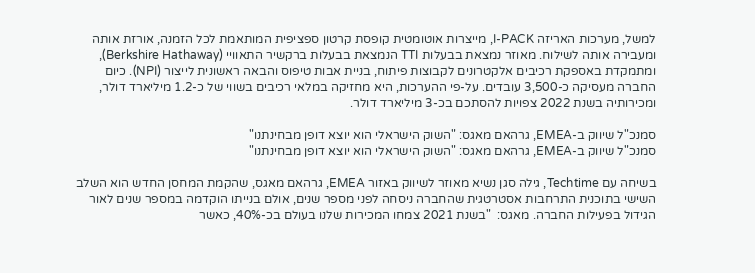למשל, מערכות האריזה I-PACK, מייצרות אוטומטית קופסת קרטון ספציפית המותאמת לכל הזמנה, אורזת אותה ומעבירה אותה לשילוח. מאוזר נמצאת בבעלות TTI הנמצאת בבעלות ברקשיר התאוויי (Berkshire Hathaway), ומתמקדת באספקת רכיבים אלקטרונים לקבוצות פיתוח, בניית אבות טיפוס והבאה ראשונית לייצור (NPI). כיום החברה מעסיקה כ-3,500 עובדים. על-פי ההערכות, היא מחזיקה במלאי רכיבים בשווי של כ-1.2 מיליארד דולר, ומכירותיה בשנת 2022 צפויות להסתכם בכ-3 מיליארד דולר.

סמנכ"ל שיווק ב-EMEA, גרהאם מאגס: "השוק הישראלי הוא יוצא דופן מבחינתנו"
סמנכ"ל שיווק ב-EMEA, גרהאם מאגס: "השוק הישראלי הוא יוצא דופן מבחינתנו"

בשיחה עם Techtime, גילה סגן נשיא מאוזר לשיווק באזור EMEA, גרהאם מאגס, שהקמת המחסן החדש הוא השלב השישי בתוכנית התרחבות אסטרטגית שהחברה ניסחה לפני מספר שנים, אולם בנייתו הוקדמה במספר שנים לאור הגידול בפעילות החברה. מאגס:  "בשנת 2021 צמחו המכירות שלנו בעולם בכ-40%, כאשר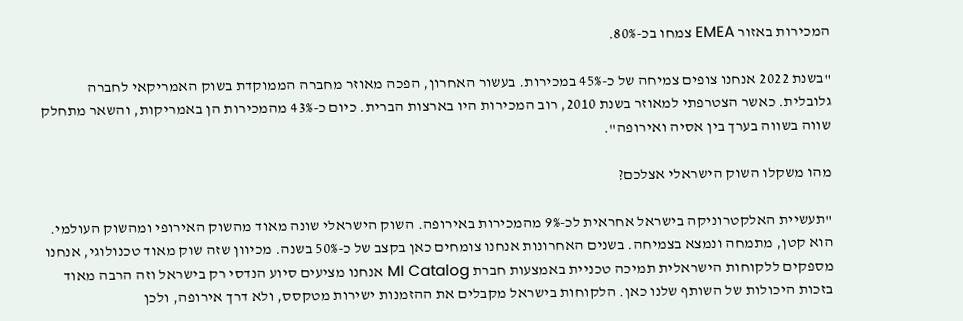המכירות באזור EMEA צמחו בכ-80%.

"בשנת 2022 אנחנו צופים צמיחה של כ-45% במכירות. בעשור האחרון, הפכה מאוזר מחברה הממוקדת בשוק האמריקאי לחברה גלובלית. כאשר הצטרפתי למאוזר בשנת 2010, רוב המכירות היו בארצות הברית. כיום כ-43% מהמכירות הן באמריקות, והשאר מתחלק שווה בשווה בערך בין אסיה ואירופה".

מהו משקלו השוק הישראלי אצלכם?

"תעשיית האלקטרוניקה בישראל אחראית לכ-9% מהמכירות באירופה. השוק הישראלי שונה מאוד מהשוק האירופי ומהשוק העולמי. הוא קטן, מתמחה ונמצא בצמיחה. בשנים האחרונות אנחנו צומחים כאן בקצב של כ-50% בשנה. מכיוון שזה שוק מאוד טכנולוגי, אנחנו מספקים ללקוחות הישראלית תמיכה טכניית באמצעות חברת MI Catalog אנחנו מציעים סיוע הנדסי רק בישראל וזה הרבה מאוד בזכות היכולות של השותף שלנו כאן. הלקוחות בישראל מקבלים את ההזמנות ישירות מטקסס, ולא דרך אירופה, ולכן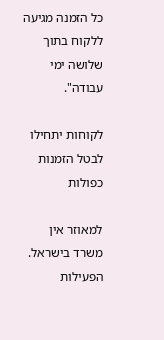כל הזמנה מגיעה ללקוח בתוך שלושה ימי עבודה".

לקוחות יתחילו לבטל הזמנות כפולות

למאוזר אין משרד בישראל. הפעילות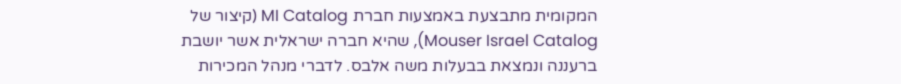המקומית מתבצעת באמצעות חברת MI Catalog (קיצור של Mouser Israel Catalog), שהיא חברה ישראלית אשר יושבת ברעננה ונמצאת בבעלות משה אלבס. לדברי מנהל המכירות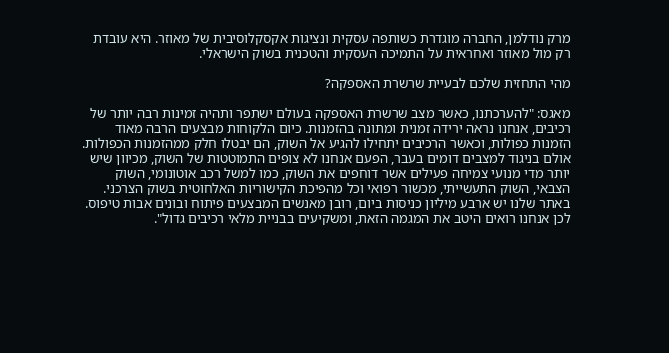מרק נודלמן, החברה מוגדרת כשותפה עסקית ונציגות אקסקלוסיבית של מאוזר. היא עובדת רק מול מאוזר ואחראית על התמיכה העסקית והטכנית בשוק הישראלי.

מהי התחזית שלכם לבעיית שרשרת האספקה?

מאגס: "להערכתנו, כאשר מצב שרשרת האספקה בעולם ישתפר ותהיה זמינות רבה יותר של רכיבים, אנחנו נראה ירידה זמנית ומתונה בהזמנות. כיום הלקוחות מבצעים הרבה מאוד הזמנות כפולות, וכאשר הרכיבים יתחילו להגיע אל השוק, הם יבטלו חלק ממהזמנות הכפולות. אולם בניגוד למצבים דומים בעבר, הפעם אנחנו לא צופים התמוטטות של השוק, מכיוון שיש יותר מדי מנועי צמיחה פעילים אשר דוחפים את השוק, כמו למשל רכב אוטונומי, השוק הצבאי, השוק התעשייתי, מכשור רפואי וכל מהפיכת הקישוריות האלחוטית בשוק הצרכני. באתר שלנו יש ארבע מיליון כניסות ביום, רובן מאנשים המבצעים פיתוח ובונים אבות טיפוס. לכן אנחנו רואים היטב את המגמה הזאת, ומשקיעים בבניית מלאי רכיבים גדול".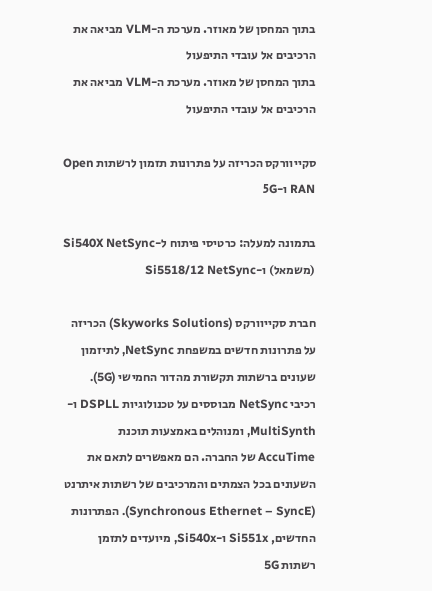בתוך המחסן של מאוזר. מערכת ה-VLM מביאה את הרכיבים אל עובדי התיפעול
בתוך המחסן של מאוזר. מערכת ה-VLM מביאה את הרכיבים אל עובדי התיפעול

סקייוורקס הכריזה על פתרונות תזמון לרשתות Open RAN ו-5G

בתמונה למעלה: כרטיסי פיתוח ל-Si540X NetSync (משמאל) ו-Si5518/12 NetSync

חברת סקייוורקס (Skyworks Solutions) הכריזה על פתרונות חדשים במשפחת NetSync, לתיזמון שעונים ברשתות תקשורת מהדור החמישי (5G). רכיבי NetSync מבוססים על טכנולוגיות DSPLL ו-MultiSynth, ומנוהלים באמצעות תוכנת AccuTime של החברה. הם מאפשרים לתאם את השעונים בכל הצמתים והמרכיבים של רשתות איתרנט (Synchronous Ethernet – SyncE). הפתרונות החדשים, Si551x ו-Si540x, מיועדים לתזמן רשתות 5G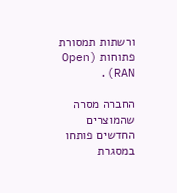ורשתות תמסורת פתוחות (Open RAN).

החברה מסרה שהמוצרים החדשים פותחו במסגרת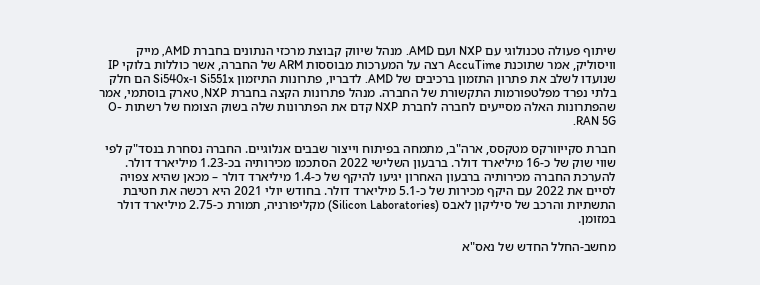שיתוף פעולה טכנולוגי עם NXP ועם AMD. מנהל שיווק קבוצת מרכזי הנתונים בחברת AMD, מייק וויסוליק, אמר שתוכנת AccuTime רצה על המערכות מבוססות ARM של החברה, אשר כוללות בלוקי IP שנועדו לשלב את פתרון התזמון ברכיבים של AMD. לדבריו, פתרונות התיזמון Si551x ו-Si540x הם חלק בלתי נפרד מפלטפורמות התקשורת של החברה. מנהל פתרונות הקצה בחברת NXP, טארק בוסתמי, אמר שהפתרונות האלה מסייעים לחברה לחברת NXP קדם את הפתרונות שלה בשוק הצומח של רשתות O-RAN 5G.

חברת סקייוורקס מטקסס, ארה"ב, מתמחה בפיתוח וייצור שבבים אנלוגיים. החברה נסחרת בנסד"ק לפי שווי שוק של כ-16 מיליארד דולר. ברבעון השלישי 2022 הסתכמו מכירותיה בכ-1.23 מיליארד דולר. להערכת החברה מכירותיה ברבעון האחרון יגיעו להיקף של כ-1.4 מיליארד דולר – מכאן שהיא צפויה לסיים את 2022 עם היקף מכירות של כ-5.1 מיליארד דולר. בחודש יולי 2021 היא רכשה את חטיבת התשתיות והרכב של סיליקון לאבס (Silicon Laboratories) מקליפורניה, תמורת כ-2.75 מיליארד דולר במזומן.

מחשב-החלל החדש של נאס"א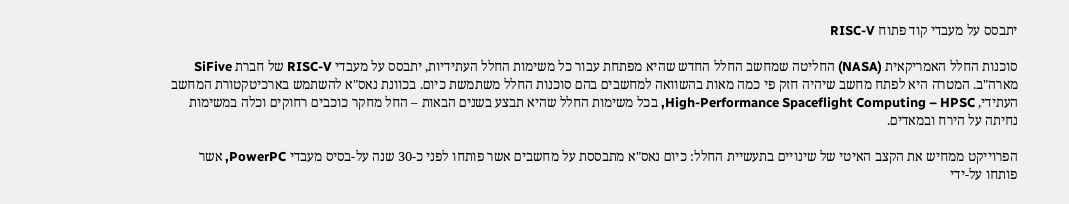יתבסס על מעבדי קוד פתוח RISC-V

סוכנות החלל האמריקאית (NASA) החליטה שמחשב החלל החדש שהיא מפתחת עבור כל משימות החלל העתידיות, יתבסס על מעבדי RISC-V של חברת SiFive מארה"ב. המטרה היא לפתח מחשב שיהיה חזק פי כמה מאות בהשוואה למחשבים בהם סוכנות החלל משתמשת כיום. בכוונת נאס"א להשתמש בארכיטקטורת המחשב העתידי, High-Performance Spaceflight Computing – HPSC, בכל משימות החלל שהיא תבצע בשנים הבאות – החל מחקר כוכבים רחוקים וכלה במשימות נחיתה על הירח ובמאדים.

הפרוייקט ממחיש את הקצב האיטי של שינויים בתעשיית החלל: כיום נאס"א מתבססת על מחשבים אשר פותחו לפני כ-30 שנה על-בסיס מעבדי PowerPC, אשר פותחו על-ידי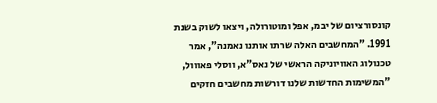קונסורציום של יבמ, אפל ומוטורולה, ויצאו לשוק בשנת 1991. "המחשבים האלה שרתו אותנו נאמנה", אמר טכנולוג האוויוניקה הראשי של נאס"א, ווסלי פאווול, "המשימות החדשות שלנו דורשות מחשבים חזקים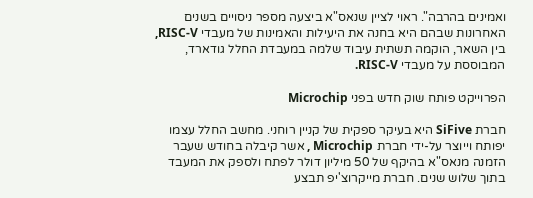ואמינים בהרבה". ראוי לציין שנאס"א ביצעה מספר ניסויים בשנים האחרונות שבהם היא בחנה את היעילות והאמינות של מעבדי RISC-V, בין השאר, הוקמה תשתית עיבוד שלמה במעבדת החלל גודארד, המבוססת על מעבדי RISC-V.

הפרוייקט פותח שוק חדש בפני Microchip

חברת SiFive היא בעיקר ספקית של קניין רוחני. מחשב החלל עצמו יפותח וייוצר על-ידי חברת Microchip , אשר קיבלה בחודש שעבר הזמנה מנאס"א בהיקף של 50 מיליון דולר לפתח ולספק את המעבד בתוך שלוש שנים. חברת מייקרוצ'יפ תבצע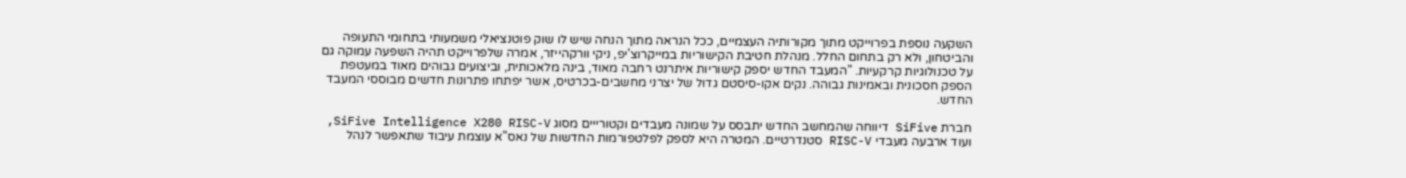השקעה נוספת בפרוייקט מתוך מקורותיה העצמיים, ככל הנראה מתוך הנחה שיש לו שוק פוטנציאלי משמעותי בתחומי התעופה והביטחון, ולא רק בתחום החלל. מנהלת חטיבת הקישוריות במייקרוצ'יפ, ניקי וורקהייזר, אמרה שלפרוייקט תהיה השפעה עמוקה גם על טכנולוגיות קרקעיות. "המעבד החדש יספק קישוריות איתרנט רחבה מאוד, בינה מלאכותית, וביצועים גבוהים מאוד במעטפת הספק חסכונית ובאמינות גבוהה. נקים אקו-סיסטם גדול של יצרני מחשבים-בכרטיס, אשר יפתחו פתרונות חדשים מבוססי המעבד החדש.

חברת SiFive דיווחה שהמחשב החדש יתבסס על שמונה מעבדים וקטורייים מסוג SiFive Intelligence X280 RISC-V, ועוד ארבעה מעבדי RISC-V סטנדרטיים. המטרה היא לספק לפלטפורמות החדשות של נאס"א עוצמת עיבוד שתאפשר לנהל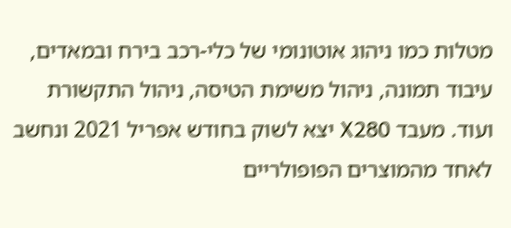מטלות כמו ניהוג אוטונומי של כלי-רכב בירח ובמאדים, עיבוד תמונה, ניהול משימת הטיסה, ניהול התקשורת ועוד. מעבד X280 יצא לשוק בחודש אפריל 2021 ונחשב לאחד מהמוצרים הפופולריים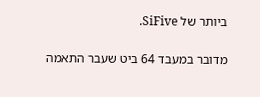ביותר של SiFive.

מדובר במעבד 64 ביט שעבר התאמה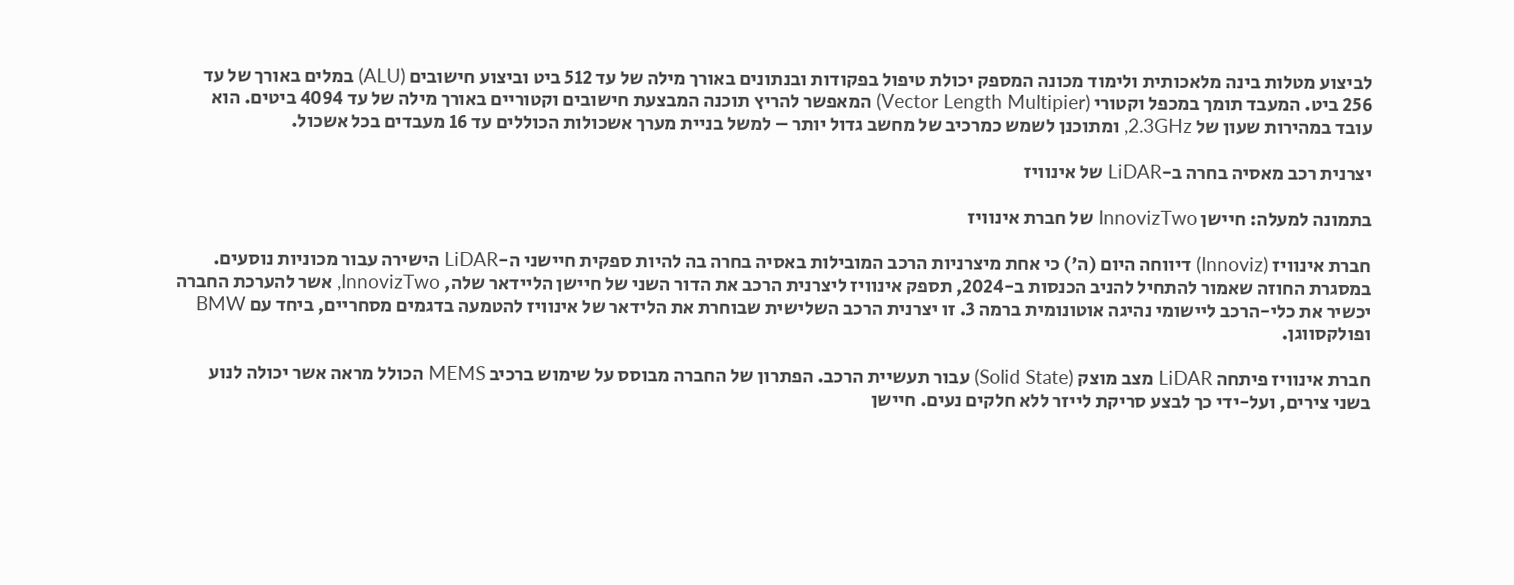לביצוע מטלות בינה מלאכותית ולימוד מכונה המספק יכולת טיפול בפקודות ובנתונים באורך מילה של עד 512 ביט וביצוע חישובים (ALU) במלים באורך של עד 256 ביט. המעבד תומך במכפל וקטורי (Vector Length Multipier) המאפשר להריץ תוכנה המבצעת חישובים וקטוריים באורך מילה של עד 4094 ביטים. הוא עובד במהירות שעון של 2.3GHz, ומתוכנן לשמש כמרכיב של מחשב גדול יותר – למשל בניית מערך אשכולות הכוללים עד 16 מעבדים בכל אשכול.

יצרנית רכב מאסיה בחרה ב-LiDAR של אינוויז

בתמונה למעלה: חיישן InnovizTwo של חברת אינוויז

חברת אינוויז (Innoviz) דיווחה היום (ה') כי אחת מיצרניות הרכב המובילות באסיה בחרה בה להיות ספקית חיישני ה-LiDAR הישירה עבור מכוניות נוסעים. במסגרת החוזה שאמור להתחיל להניב הכנסות ב-2024, תספק אינוויז ליצרנית הרכב את הדור השני של חיישן הליידאר שלה, InnovizTwo, אשר להערכת החברה יכשיר את כלי-הרכב ליישומי נהיגה אוטונומית ברמה 3. זו יצרנית הרכב השלישית שבוחרת את הלידאר של אינוויז להטמעה בדגמים מסחריים, ביחד עם BMW ופולקסווגן.

חברת אינוויז פיתחה LiDAR מצב מוצק (Solid State) עבור תעשיית הרכב. הפתרון של החברה מבוסס על שימוש ברכיב MEMS הכולל מראה אשר יכולה לנוע בשני צירים, ועל-ידי כך לבצע סריקת לייזר ללא חלקים נעים. חיישן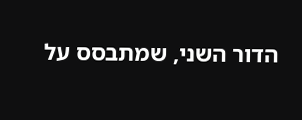הדור השני, שמתבסס על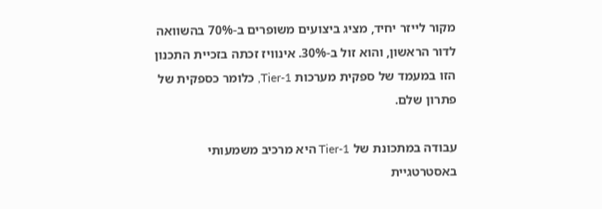מקור לייזר יחיד, מציג ביצועים משופרים ב-70% בהשוואה לדור הראשון, והוא זול ב-30%. אינוויז זכתה בזכיית התכנון הזו במעמד של ספקית מערכות Tier-1, כלומר כספקית של פתרון שלם.

עבודה במתכונת של Tier-1 היא מרכיב משמעותי באסטרטגיית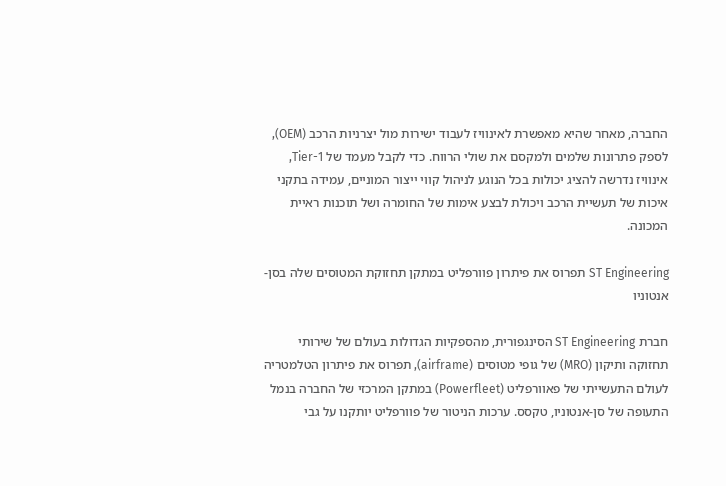החברה, מאחר שהיא מאפשרת לאינוויז לעבוד ישירות מול יצרניות הרכב (OEM), לספק פתרונות שלמים ולמקסם את שולי הרווח. כדי לקבל מעמד של Tier-1, אינוויז נדרשה להציג יכולות בכל הנוגע לניהול קווי ייצור המוניים, עמידה בתקני איכות של תעשיית הרכב ויכולת לבצע אימות של החומרה ושל תוכנות ראיית המכונה.

ST Engineering תפרוס את פיתרון פוורפליט במתקן תחזוקת המטוסים שלה בסן-אנטוניו

חברת ST Engineering הסינגפורית, מהספקיות הגדולות בעולם של שירותי תחזוקה ותיקון (MRO) של גופי מטוסים (airframe), תפרוס את פיתרון הטלמטריה לעולם התעשייתי של פאוורפליט (Powerfleet) במתקן המרכזי של החברה בנמל התעופה של סן-אנטוניו, טקסס. ערכות הניטור של פוורפליט יותקנו על גבי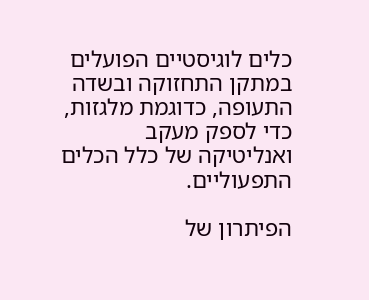כלים לוגיסטיים הפועלים במתקן התחזוקה ובשדה התעופה, כדוגמת מלגזות, כדי לספק מעקב ואנליטיקה של כלל הכלים התפעוליים.

הפיתרון של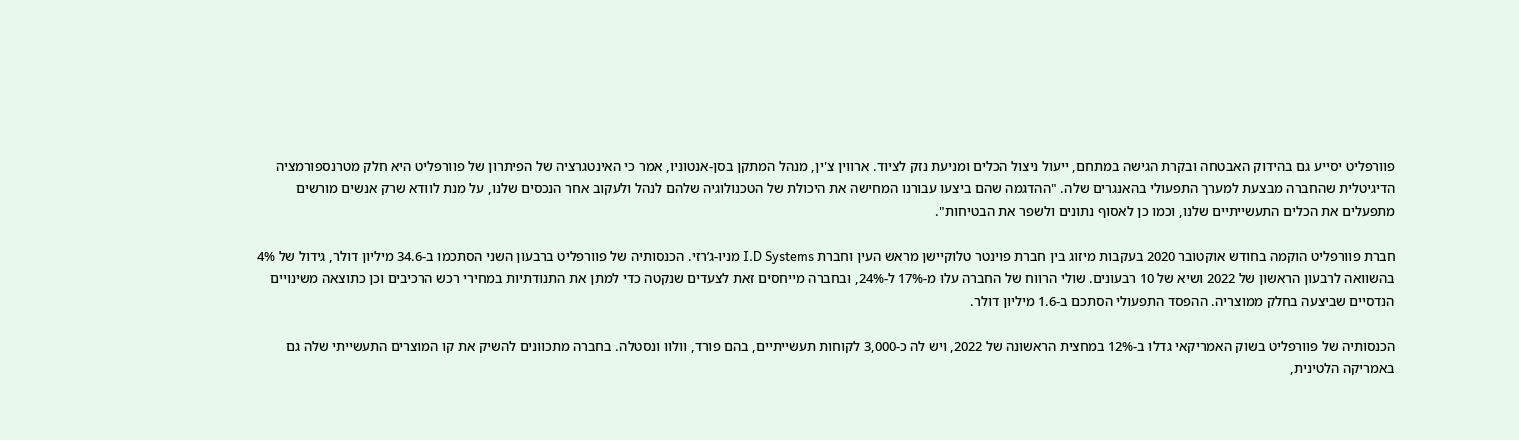פוורפליט יסייע גם בהידוק האבטחה ובקרת הגישה במתחם, ייעול ניצול הכלים ומניעת נזק לציוד. ארווין צ'ין, מנהל המתקן בסן-אנטוניו, אמר כי האינטגרציה של הפיתרון של פוורפליט היא חלק מטרנספורמציה הדיגיטלית שהחברה מבצעת למערך התפעולי בהאנגרים שלה. "ההדגמה שהם ביצעו עבורנו המחישה את היכולת של הטכנולוגיה שלהם לנהל ולעקוב אחר הנכסים שלנו, על מנת לוודא שרק אנשים מורשים מתפעלים את הכלים התעשייתיים שלנו, וכמו כן לאסוף נתונים ולשפר את הבטיחות".

חברת פוורפליט הוקמה בחודש אוקטובר 2020 בעקבות מיזוג בין חברת פוינטר טלוקיישן מראש העין וחברת I.D Systems מניו-ג’רזי. הכנסותיה של פוורפליט ברבעון השני הסתכמו ב-34.6 מיליון דולר, גידול של 4% בהשוואה לרבעון הראשון של 2022 ושיא של 10 רבעונים. שולי הרווח של החברה עלו מ-17% ל-24%, ובחברה מייחסים זאת לצעדים שנקטה כדי למתן את התנודתיות במחירי רכש הרכיבים וכן כתוצאה משינויים הנדסיים שביצעה בחלק ממוצריה. ההפסד התפעולי הסתכם ב-1.6 מיליון דולר.

הכנסותיה של פוורפליט בשוק האמריקאי גדלו ב-12% במחצית הראשונה של 2022, ויש לה כ-3,000 לקוחות תעשייתיים, בהם פורד, וולוו ונסטלה. בחברה מתכוונים להשיק את קו המוצרים התעשייתי שלה גם באמריקה הלטינית,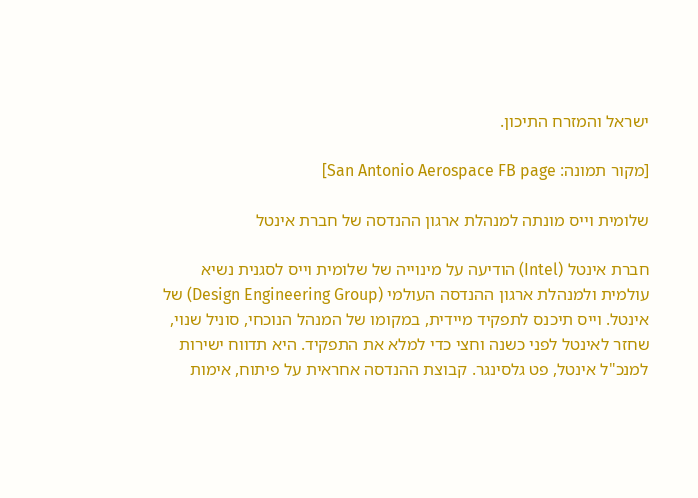ישראל והמזרח התיכון.

[מקור תמונה: San Antonio Aerospace FB page]

שלומית וייס מונתה למנהלת ארגון ההנדסה של חברת אינטל

חברת אינטל (Intel) הודיעה על מינוייה של שלומית וייס לסגנית נשיא עולמית ולמנהלת ארגון ההנדסה העולמי (Design Engineering Group) של אינטל. וייס תיכנס לתפקיד מיידית, במקומו של המנהל הנוכחי, סוניל שנוי, שחזר לאינטל לפני כשנה וחצי כדי למלא את התפקיד. היא תדווח ישירות למנכ"ל אינטל, פט גלסינגר. קבוצת ההנדסה אחראית על פיתוח, אימות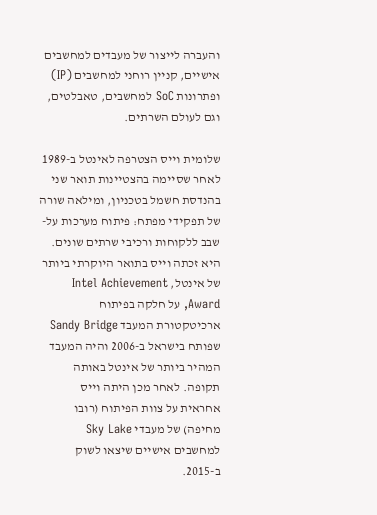והעברה לייצור של מעבדים למחשבים אישיים, קניין רוחני למחשבים (IP) ופתרונות SoC למחשבים, טאבלטים, וגם לעולם השרתים.

שלומית וייס הצטרפה לאינטל ב-1989 לאחר שסיימה בהצטיינות תואר שני בהנדסת חשמל בטכניון, ומילאה שורה של תפקידי מפתח: פיתוח מערכות על-שבב ללקוחות ורכיבי שרתים שונים. היא זכתה וייס בתואר היוקרתי ביותר של אינטל, Intel Achievement Award, על חלקה בפיתוח ארכיטקטורת המעבד Sandy Bridge שפותח בישראל ב-2006 והיה המעבד המהיר ביותר של אינטל באותה תקופה. לאחר מכן היתה וייס אחראית על צוות הפיתוח (רובו מחיפה) של מעבדי Sky Lake למחשבים אישיים שיצאו לשוק ב-2015.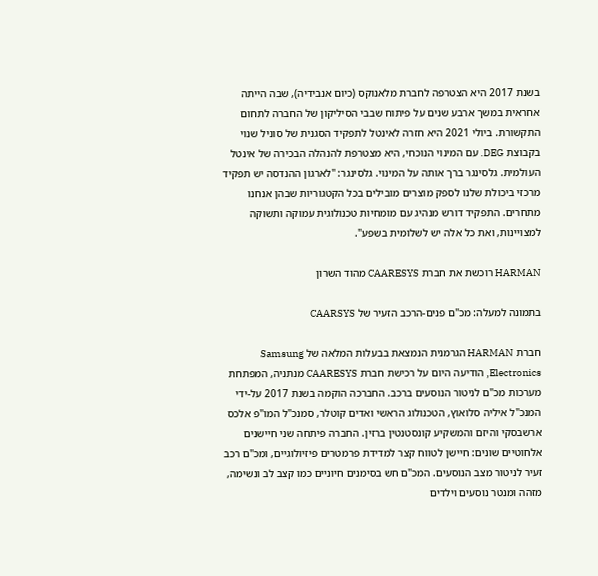בשנת 2017 היא הצטרפה לחברת מלאנוקס (כיום אנבידיה), שבה הייתה אחראית במשך ארבע שנים על פיתוח שבבי הסיליקון של החברה לתחום התקשורת. ביולי 2021 היא חזרה לאינטל לתפקיד הסגנית של סוניל שנוי בקבוצת DEG. עם המינוי הנוכחי, היא מצטרפת להנהלה הבכירה של אינטל העולמית. גלסינגר ברך אותה על המינוי. גלסינגר: "לארגון ההנדסה יש תפקיד מרכזי ביכולת שלנו לספק מוצרים מובילים בכל הקטגוריות שבהן אנחנו מתחרים. התפקיד דורש מנהיג עם מומחיות טכנולוגית עמוקה ותשוקה למצויינות, ואת כל אלה יש לשלומית בשפע".

HARMAN רוכשת את חברת CAARESYS מהוד השרון

בתמונה למעלה: מכ"ם פנים-הרכב הזעיר של CAARSYS

חברת HARMAN הגרמנית הנמצאת בבעלות המלאה של Samsung Electronics, הודיעה היום על רכישת חברת CAARESYS מנתניה, המפתחת מערכות מכ"ם לניטור הנוסעים ברכב. החברכה הוקמה בשנת 2017 על-ידי המנכ"ל איליה סלואוץ, הטכנולוג הראשי ואדים קוטלר, סמנכ"ל המו"פ אלכס ארשבסקי והיזם והמשקיע קונסטנטין ברזין. החברה פיתחה שני חיישנים אלחוטיים שונים: חיישן לטווח קצר למדידת פרמטרים פיזיולוגיים, ומכ"ם רכב זעיר לניטור מצב הנוסעים. המכ"ם חש בסימנים חיוניים כמו קצב לב ונשימה, מזהה ומנטר נוסעים וילדים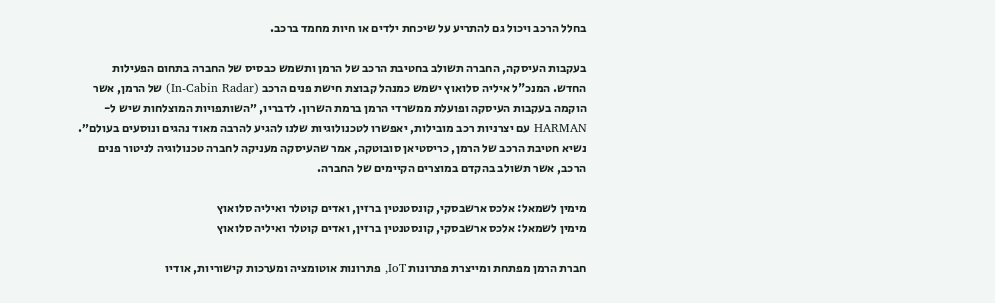בחלל הרכב ויכול גם להתריע על שיכחת ילדים או חיות מחמד ברכב.

בעקבות העיסקה, החברה תשולב בחטיבת הרכב של הרמן ותשמש כבסיס של החברה בתחום הפעילות החדש. המנכ"ל איליה סלואוץ ישמש כמנהל קבוצת חישת פנים הרכב (In-Cabin Radar) של הרמן, אשר הוקמה בעקבות העיסקה ופועלת ממשרדי הרמן ברמת השרון. לדבריו, ״השותפויות המוצלחות שיש ל-HARMAN עם יצרניות רכב מובילות, יאפשרו לטכנולוגיות שלנו להגיע להרבה מאוד נהגים ונוסעים בעולם״. נשיא חטיבת הרכב של הרמן, כריסטיאן סובוטקה, אמר שהעיסקה מעניקה לחברה טכנולוגיה לניטור פנים הרכב, אשר תשולב בהקדם במוצרים הקיימים של החברה.

מימין לשמאל: אלכס ארשבסקי, קונסטנטין ברזין, ואדים קוטלר ואיליה סלואוץ
מימין לשמאל: אלכס ארשבסקי, קונסטנטין ברזין, ואדים קוטלר ואיליה סלואוץ

חברת הרמן מפתחת ומייצרת פתרונות IoT, פתרונות אוטומציה ומערכות קישוריות, אודיו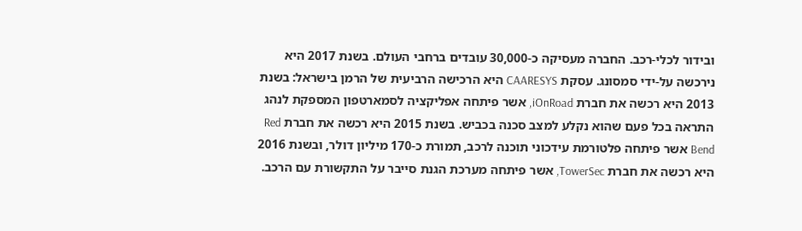ובידור לכלי-רכב. החברה מעסיקה כ-30,000 עובדים ברחבי העולם. בשנת 2017 היא נירכשה על-ידי סמסונג. עסקת CAARESYS היא הרכישה הרביעית של הרמן בישראל: בשנת 2013 היא רכשה את חברת iOnRoad, אשר פיתחה אפליקציה לסמארטפון המספקת לנהג התראה בכל פעם שהוא נקלע למצב סכנה בכביש. בשנת 2015 היא רכשה את חברת Red Bend אשר פיתחה פלטורמת עידכוני תוכנה לרכב, תמורת כ-170 מיליון דולר, ובשנת 2016 היא רכשה את חברת TowerSec, אשר פיתחה מערכת הגנת סייבר על התקשורת עם הרכב.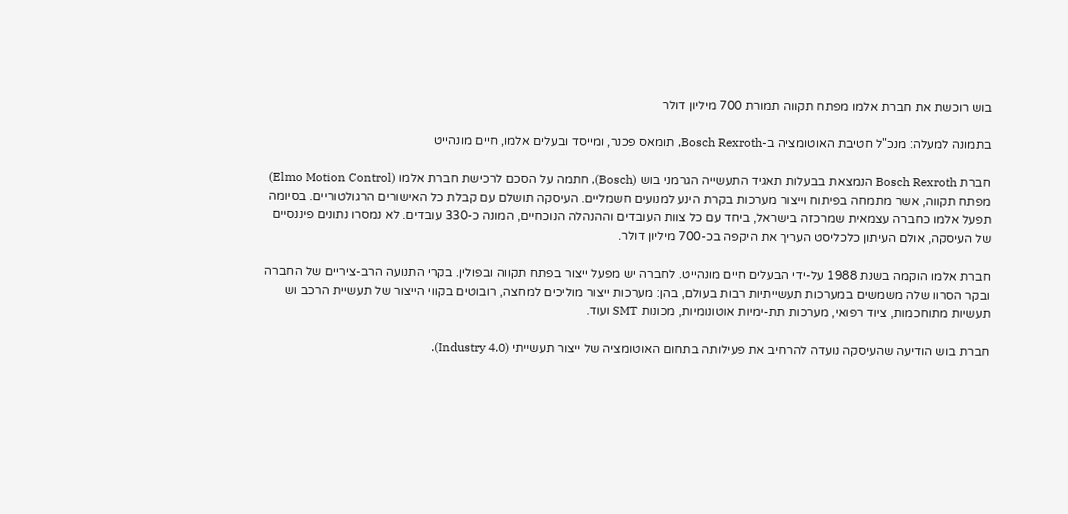בוש רוכשת את חברת אלמו מפתח תקווה תמורת 700 מיליון דולר

בתמונה למעלה: מנכ"ל חטיבת האוטומציה ב-Bosch Rexroth, תומאס פכנר, ומייסד ובעלים אלמו, חיים מונהייט

חברת Bosch Rexroth הנמצאת בבעלות תאגיד התעשייה הגרמני בוש (Bosch), חתמה על הסכם לרכישת חברת אלמו (Elmo Motion Control) מפתח תקווה, אשר מתמחה בפיתוח וייצור מערכות בקרת הינע למנועים חשמליים. העיסקה תושלם עם קבלת כל האישורים הרגולטוריים. בסיומה תפעל אלמו כחברה עצמאית שמרכזה בישראל, ביחד עם כל צוות העובדים וההנהלה הנוכחיים, המונה כ-330 עובדים. לא נמסרו נתונים פיננסיים של העיסקה, אולם העיתון כלכליסט העריך את היקפה בכ-700 מיליון דולר.

חברת אלמו הוקמה בשנת 1988 על-ידי הבעלים חיים מונהייט. לחברה יש מפעל ייצור בפתח תקווה ובפולין. בקרי התנועה הרב-ציריים של החברה ובקר הסרוו שלה משמשים במערכות תעשייתיות רבות בעולם, בהן: מערכות ייצור מוליכים למחצה, רובוטים בקווי הייצור של תעשיית הרכב וש תעשיות מתוחכמות, ציוד רפואי, מערכות תת-ימיות אוטונומיות, מכונות SMT ועוד.

חברת בוש הודיעה שהעיסקה נועדה להרחיב את פעילותה בתחום האוטומציה של ייצור תעשייתי (Industry 4.0).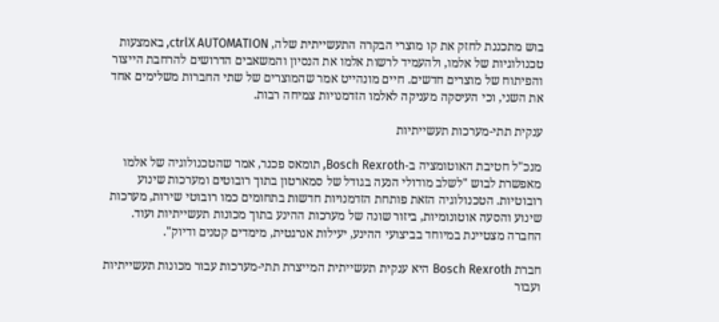בוש מתכננת לחזק את קו מוצרי הבקרה התעשייתית שלה, ctrlX AUTOMATION, באמצעות טכנולוגיות של אלמו, ולהעמיד לרשות אלמו את הנסיון והמשאבים הדרושים להרחבת הייצור והפיתוח של מוצרים חדשים. חיים מונהייט אמר שהמוצרים של שתי החברות משלימים אחד את השני, וכי העיסקה מעניקה לאלמו הזדמנויות צמיחה רבות.

ענקית תתי-מערכות תעשייתיות

מנכ"ל חטיבת האוטומציה ב-Bosch Rexroth, תומאס פכנר, אמר שהטכנולוגיה של אלמו מאפשרת לבוש "לשלב מודולי הנעה בגודל של סמארטון בתוך רובוטים ומערכות שינוע רובוטיות. הטכנולוגיה הזאת פותחת הזדמנויות חדשות בתחומים כמו רובוטי שירות, מערכות שינוע והסעה אוטונומיות, ביזור שונה של מערכות ההינע בתוך מכונות תעשייתיות ועוד. החברה מצטיינת במיוחד בביצועי ההינע, יעילות אנרגטית, מימדים קטנים ודיוק".

חברת Bosch Rexroth היא ענקית תעשייתית המייצרת תתי-מערכות עבור מכונות תעשייתיות ועבור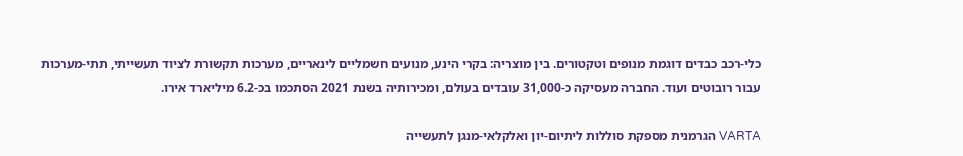כלי-רכב כבדים דוגמת מנופים וטקטורים. בין מוצריה: בקרי הינע, מנועים חשמליים לינאריים, מערכות תקשורת לציוד תעשייתי, תתי-מערכות עבור רובוטים ועוד. החברה מעסיקה כ-31,000 עובדים בעולם, ומכירותיה בשנת 2021 הסתכמו בכ-6.2 מיליארד אירו.

VARTA הגרמנית מספקת סוללות ליתיום-יון ואלקלאי-מנגן לתעשייה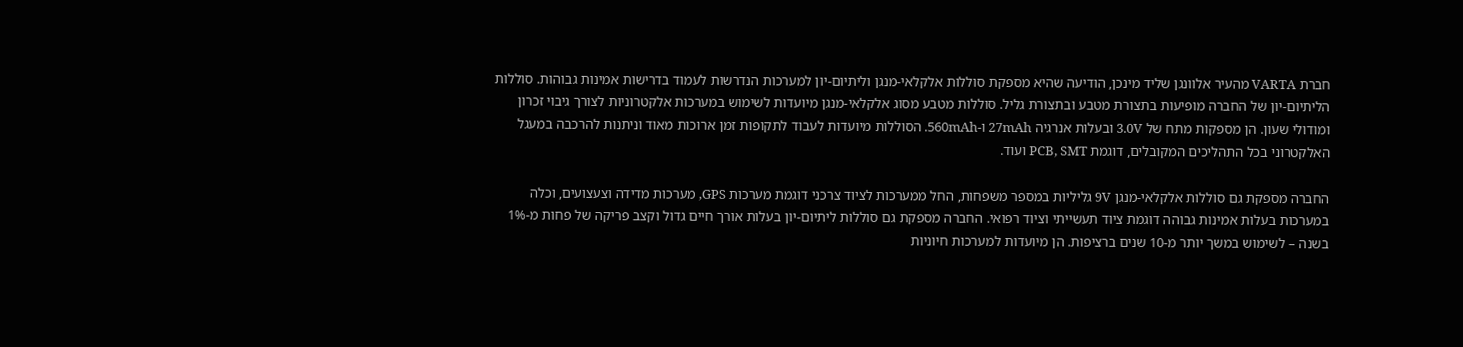חברת VARTA מהעיר אלוונגן שליד מינכן, הודיעה שהיא מספקת סוללות אלקלאי-מנגן וליתיום-יון למערכות הנדרשות לעמוד בדרישות אמינות גבוהות. סוללות הליתיום-יון של החברה מופיעות בתצורת מטבע ובתצורת גליל. סוללות מטבע מסוג אלקלאי-מנגן מיועדות לשימוש במערכות אלקטרוניות לצורך גיבוי זכרון ומודולי שעון. הן מספקות מתח של 3.0V ובעלות אנרגיה 27mAh ו-560mAh. הסוללות מיועדות לעבוד לתקופות זמן ארוכות מאוד וניתנות להרכבה במעגל האלקטרוני בכל התהליכים המקובלים, דוגמת PCB, SMT ועוד.

החברה מספקת גם סוללות אלקלאי-מנגן 9V גליליות במספר משפחות, החל ממערכות לציוד צרכני דוגמת מערכות GPS, מערכות מדידה וצעצועים, וכלה במערכות בעלות אמינות גבוהה דוגמת ציוד תעשייתי וציוד רפואי. החברה מספקת גם סוללות ליתיום-יון בעלות אורך חיים גדול וקצב פריקה של פחות מ-1% בשנה – לשימוש במשך יותר מ-10 שנים ברציפות. הן מיועדות למערכות חיוניות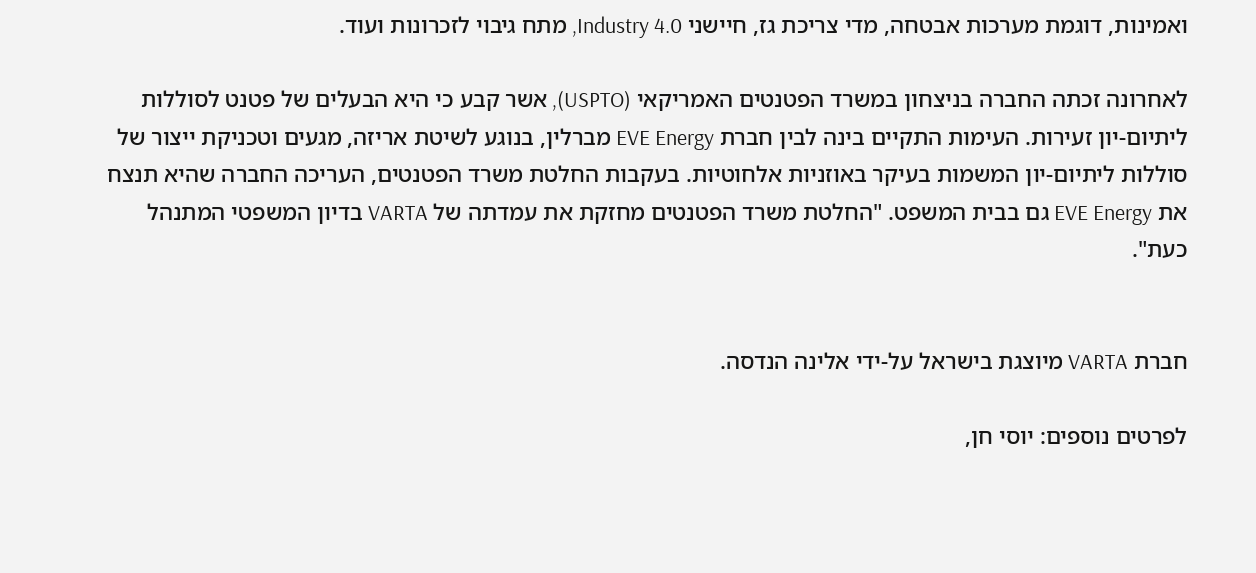ואמינות, דוגמת מערכות אבטחה, מדי צריכת גז, חיישני Industry 4.0, מתח גיבוי לזכרונות ועוד.

לאחרונה זכתה החברה בניצחון במשרד הפטנטים האמריקאי (USPTO), אשר קבע כי היא הבעלים של פטנט לסוללות ליתיום-יון זעירות. העימות התקיים בינה לבין חברת EVE Energy מברלין, בנוגע לשיטת אריזה, מגעים וטכניקת ייצור של סוללות ליתיום-יון המשמות בעיקר באוזניות אלחוטיות. בעקבות החלטת משרד הפטנטים, העריכה החברה שהיא תנצח את EVE Energy גם בבית המשפט. "החלטת משרד הפטנטים מחזקת את עמדתה של VARTA בדיון המשפטי המתנהל כעת".


חברת VARTA מיוצגת בישראל על-ידי אלינה הנדסה.

לפרטים נוספים: יוסי חן,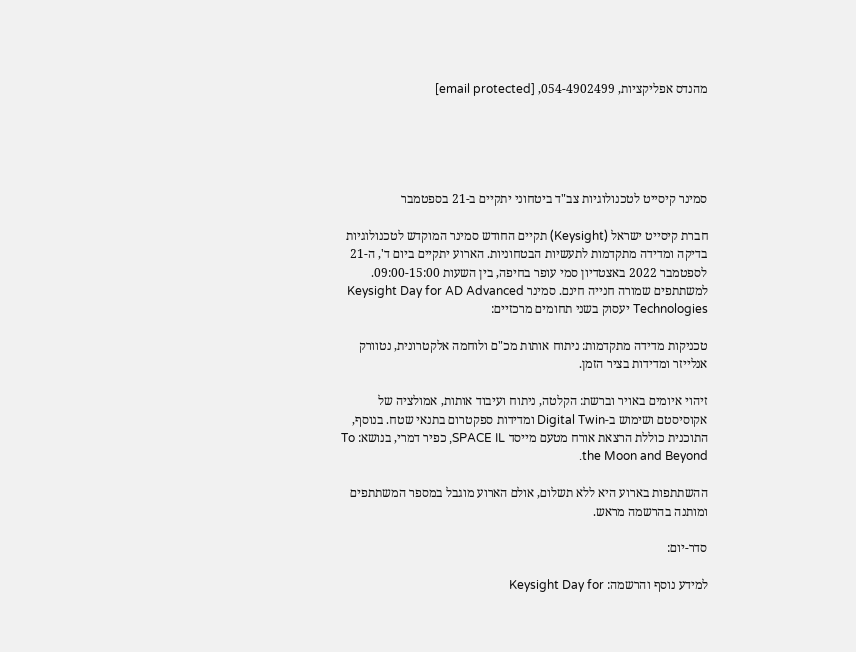מהנדס אפליקציות, 054-4902499, [email protected]





סמינר קיסייט לטכנולוגיות צב"ד ביטחוני יתקיים ב-21 בספטמבר

חברת קיסייט ישראל (Keysight) תקיים החודש סמינר המוקדש לטכנולוגיות בדיקה ומדידה מתקדמות לתעשיות הבטחוניות. הארוע יתקיים ביום ד', ה-21 לספטמבר 2022 באצטדיון סמי עופר בחיפה, בין השעות 09:00-15:00. למשתתפים שמורה חנייה חינם. סמינר Keysight Day for AD Advanced Technologies יעסוק בשני תחומים מרכזיים:

טכניקות מדידה מתקדמות: ניתוח אותות מכ"ם ולוחמה אלקטרונית, נטוורק אנלייזר ומדידות בציר הזמן.

זיהוי איומים באויר וברשת: הקלטה, ניתוח ועיבוד אותות, אמולציה של אקוסיסטם ושימוש ב-Digital Twin ומדידות ספקטרום בתנאי שטח. בנוסף, התוכנית כוללת הרצאת אורח מטעם מייסד SPACE IL, כפיר דמרי, בנושא: To the Moon and Beyond.

ההשתתפות בארוע היא ללא תשלום, אולם הארוע מוגבל במספר המשתתפים ומותנה בהרשמה מראש.

סדר-יום:

למידע נוסף והרשמה: Keysight Day for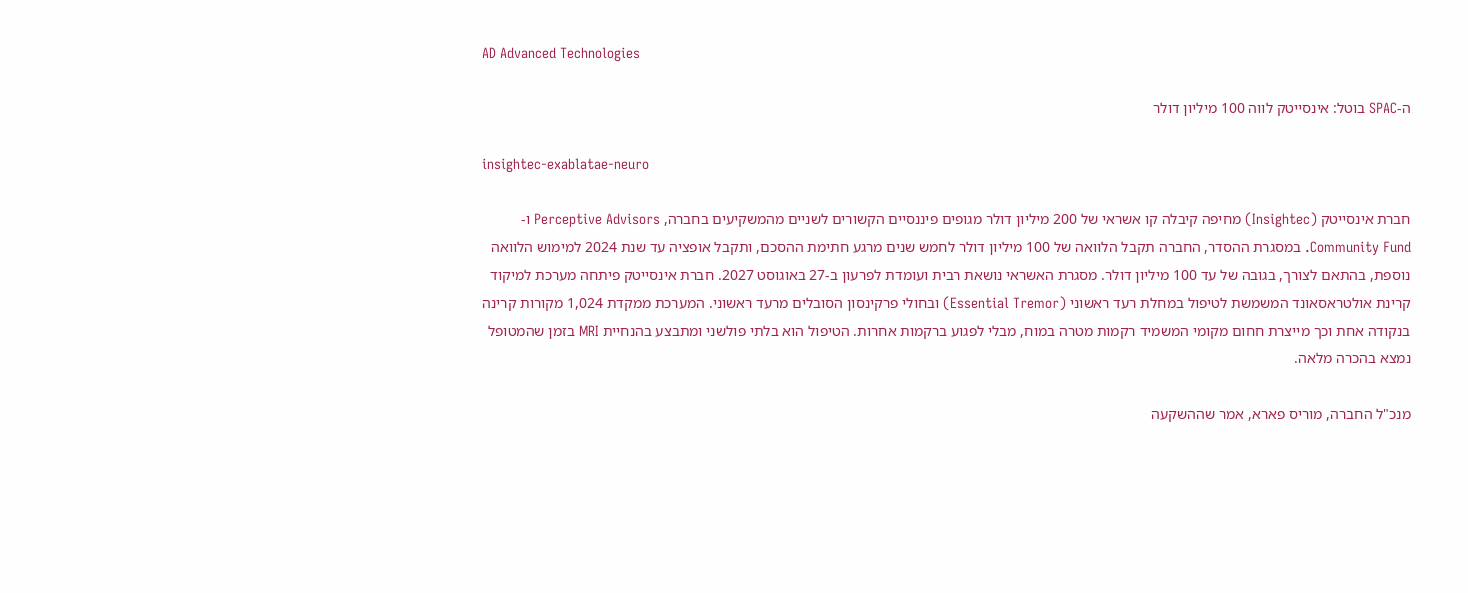AD Advanced Technologies

ה-SPAC בוטל: אינסייטק לווה 100 מיליון דולר

insightec-exablatae-neuro

חברת אינסייטק (Insightec) מחיפה קיבלה קו אשראי של 200 מיליון דולר מגופים פיננסיים הקשורים לשניים מהמשקיעים בחברה, Perceptive Advisors ו-Community Fund. במסגרת ההסדר, החברה תקבל הלוואה של 100 מיליון דולר לחמש שנים מרגע חתימת ההסכם, ותקבל אופציה עד שנת 2024 למימוש הלוואה נוספת, בהתאם לצורך, בגובה של עד 100 מיליון דולר. מסגרת האשראי נושאת רבית ועומדת לפרעון ב-27 באוגוסט 2027. חברת אינסייטק פיתחה מערכת למיקוד קרינת אולטראסאונד המשמשת לטיפול במחלת רעד ראשוני (Essential Tremor) ובחולי פרקינסון הסובלים מרעד ראשוני. המערכת ממקדת 1,024 מקורות קרינה בנקודה אחת וכך מייצרת חחום מקומי המשמיד רקמות מטרה במוח, מבלי לפגוע ברקמות אחרות. הטיפול הוא בלתי פולשני ומתבצע בהנחיית MRI בזמן שהמטופל נמצא בהכרה מלאה.

מנכ"ל החברה, מוריס פארא, אמר שההשקעה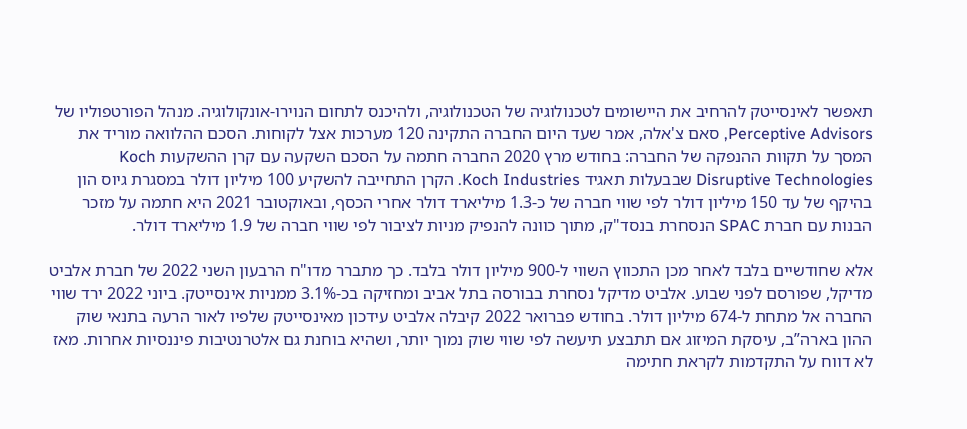תאפשר לאינסייטק להרחיב את היישומים לטכנולוגיה של הטכנולוגיה, ולהיכנס לתחום הנוירו-אונקולוגיה. מנהל הפורטפוליו של Perceptive Advisors, סאם צ'אלה, אמר שעד היום החברה התקינה 120 מערכות אצל לקוחות. הסכם ההלוואה מוריד את המסך על תקוות ההנפקה של החברה: בחודש מרץ 2020 החברה חתמה על הסכם השקעה עם קרן ההשקעות Koch Disruptive Technologies שבבעלות תאגיד Koch Industries. הקרן התחייבה להשקיע 100 מיליון דולר במסגרת גיוס הון בהיקף של עד 150 מיליון דולר לפי שווי חברה של כ-1.3 מיליארד דולר אחרי הכסף, ובאוקטובר 2021 היא חתמה על מזכר הבנות עם חברת SPAC הנסחרת בנסד"ק, מתוך כוונה להנפיק מניות לציבור לפי שווי חברה של 1.9 מיליארד דולר.

אלא שחודשיים בלבד לאחר מכן התכווץ השווי ל-900 מיליון דולר בלבד. כך מתברר מדו"ח הרבעון השני 2022 של חברת אלביט מדיקל, שפורסם לפני שבוע. אלביט מדיקל נסחרת בבורסה בתל אביב ומחזיקה בכ-3.1% ממניות אינסייטק. ביוני 2022 ירד שווי החברה אל מתחת ל-674 מיליון דולר. בחודש פברואר 2022 קיבלה אלביט עידכון מאינסייטק שלפיו לאור הרעה בתנאי שוק ההון בארה”ב, עיסקת המיזוג אם תתבצע תיעשה לפי שווי שוק נמוך יותר, ושהיא בוחנת גם אלטרנטיבות פיננסיות אחרות. מאז לא דווח על התקדמות לקראת חתימה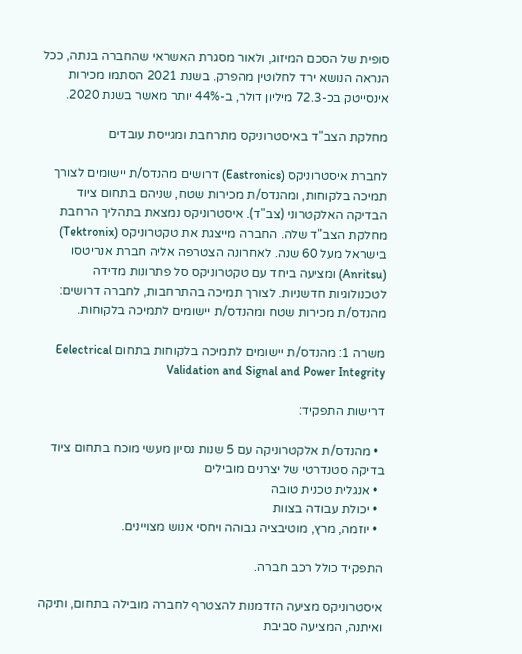סופית של הסכם המיזוג, ולאור מסגרת האשראי שהחברה בנתה, ככל הנראה הנושא ירד לחלוטין מהפרק. בשנת 2021 הסתמו מכירות אינסייטק בכ-72.3 מיליון דולר, ב-44% יותר מאשר בשנת 2020.

מחלקת הצב"ד באיסטרוניקס מתרחבת ומגייסת עובדים

לחברת איסטרוניקס (Eastronics) דרושים מהנדס/ת יישומים לצורך תמיכה בלקוחות, ומהנדס/ת מכירות שטח, שניהם בתחום ציוד הבדיקה האלקטרוני (צב"ד). איסטרוניקס נמצאת בתהליך הרחבת מחלקת הצב"ד שלה. החברה מייצגת את טקטרוניקס (Tektronix) בישראל מעל 60 שנה. לאחרונה הצטרפה אליה חברת אנריטסו (Anritsu) ומציעה ביחד עם טקטרוניקס סל פתרונות מדידה לטכנולוגיות חדשניות. לצורך תמיכה בהתרחבות, לחברה דרושים: מהנדס/ת מכירות שטח ומהנדס/ת יישומים לתמיכה בלקוחות.

משרה 1: מהנדס/ת יישומים לתמיכה בלקוחות בתחום Eelectrical Validation and Signal and Power Integrity

דרישות התפקיד:

  • מהנדס/ת אלקטרוניקה עם 5 שנות נסיון מעשי מוכח בתחום ציוד בדיקה סטנדרטי של יצרנים מובילים
  • אנגלית טכנית טובה
  • יכולת עבודה בצוות
  • יוזמה, מרץ, מוטיבציה גבוהה ויחסי אנוש מצויינים.

התפקיד כולל רכב חברה.

איסטרוניקס מציעה הזדמנות להצטרף לחברה מובילה בתחום, ותיקה ואיתנה, המציעה סביבת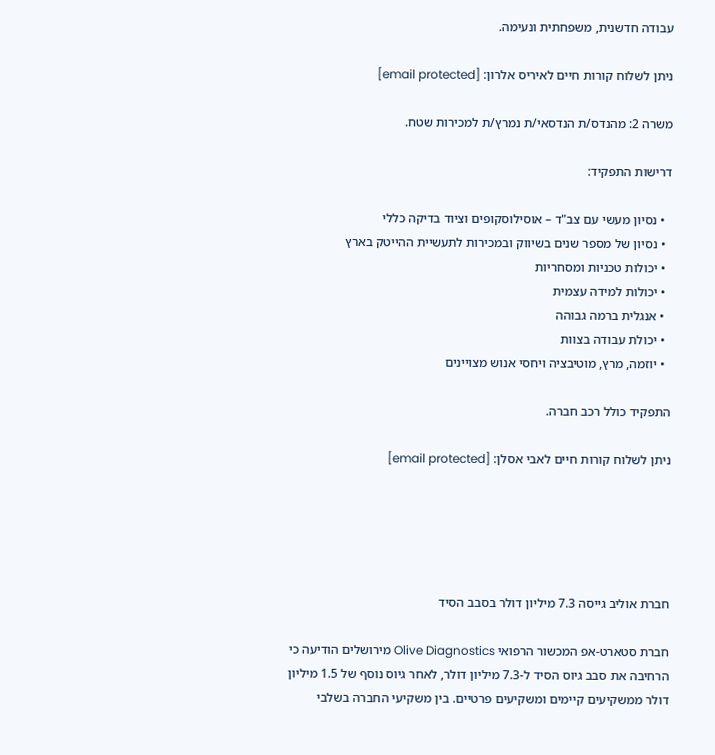עבודה חדשנית, משפחתית ונעימה.

ניתן לשלוח קורות חיים לאיריס אלרון: [email protected]

משרה 2: מהנדס/ת הנדסאי/ת נמרץ/ת למכירות שטח.

דרישות התפקיד:

  • נסיון מעשי עם צב"ד – אוסילוסקופים וציוד בדיקה כללי
  • נסיון של מספר שנים בשיווק ובמכירות לתעשיית ההייטק בארץ
  • יכולות טכניות ומסחריות
  • יכולות למידה עצמית
  • אנגלית ברמה גבוהה
  • יכולת עבודה בצוות
  • יוזמה, מרץ, מוטיבציה ויחסי אנוש מצויינים

התפקיד כולל רכב חברה.

ניתן לשלוח קורות חיים לאבי אסלן: [email protected]





חברת אוליב גייסה 7.3 מיליון דולר בסבב הסיד

חברת סטארט-אפ המכשור הרפואי Olive Diagnostics מירושלים הודיעה כי הרחיבה את סבב גיוס הסיד ל-7.3 מיליון דולר, לאחר גיוס נוסף של 1.5 מיליון דולר ממשקיעים קיימים ומשקיעים פרטיים. בין משקיעי החברה בשלבי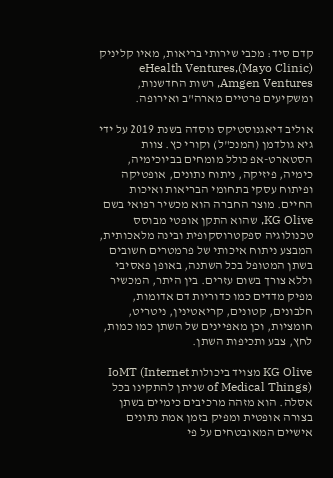קדם סיד: מכבי שירותי בריאות, מאיו קליניק (Mayo Clinic)eHealth Ventures, Amgen Ventures, רשות החדשנות, ומשקיעים פרטיים מארה"ב ואירופה.

אוליב דיאגנוסטיקס נוסדה בשנת 2019 על ידי גיא גולדמן (המנכ"ל) וקורי כץ. צוות הסטארט-אפ כולל מומחים בביוכימיה, כימיה, פיזיקה, ניתוח נתונים, אופטיקה ופיתוח עסקי בתחומי הבריאות ואיכות החיים. מוצר החברה הוא מכשיר רפואי בשם KG Olive, שהוא התקן אופטי מבוסס טכנולוגיה ספקטרוסקופית ובינה מלאכותית, המבצע ניתוח איכותי של פרמטרים חשובים בשתן המטופל בכל השתנה, באופן פאסיבי וללא צורך בשום עזרים. בין היתר, המכשיר מפיק מדדים כמו כדוריות דם אדומות, חלבונים, קטונים, קריאטינין, ניטריט, חומציות, וכן מאפיינים של השתן כמו כמות, לחץ, צבע ותכיפות השתן.

KG Olive מצויד ביכולות IoMT (Internet of Medical Things) שניתן להתקינו בכל אסלה. הוא מזהה מרכיבים כימיים בשתן בצורה אופטית ומפיק בזמן אמת נתונים אישיים המאובטחים על פי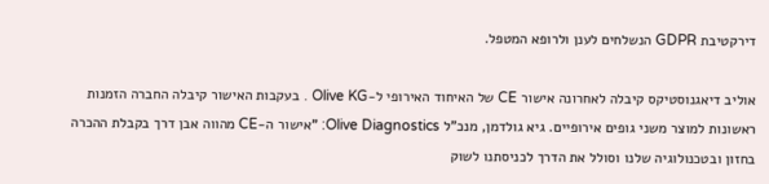דירקטיבת GDPR הנשלחים לענן ולרופא המטפל.

אוליב דיאגנוסטיקס קיבלה לאחרונה אישור CE של האיחוד האירופי ל-Olive KG . בעקבות האישור קיבלה החברה הזמנות ראשונות למוצר משני גופים אירופיים. גיא גולדמן, מנכ"ל Olive Diagnostics: "אישור ה-CE מהווה אבן דרך בקבלת ההכרה בחזון ובטכנולוגיה שלנו וסולל את הדרך לכניסתנו לשוק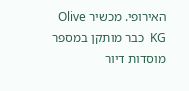האירופי. מכשיר Olive KG  כבר מותקן במספר מוסדות דיור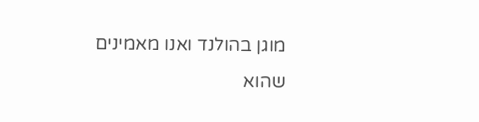מוגן בהולנד ואנו מאמינים שהוא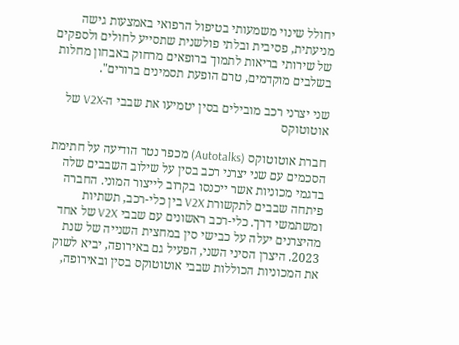יחולל שינוי משמעותי בטיפול הרפואי באמצעות גישה מניעתית, פסיבית ובלתי פולשנית שתסייע לחולים ולספקים של שירותי בריאות לתמוך ברופאים מרחוק באבחון מחלות בשלבים מוקדמים, טרם הופעת תסמינים ברורים".

שני יצרני רכב מובילים בסין יטמיעו את שבבי ה-V2X של אוטוטוקס

חברת אוטוטוקס (Autotalks) מכפר נטר הודיעה על חתימת הסכמים עם שני יצרני רכב בסין על שילוב השבבים שלה בדגמי מכוניות אשר ייכנסו בקרוב לייצור המוני. החברה פיתחה שבבים לתקשורת V2X בין כלי-רכב, תשתיות ומשתמשי דרך. כלי-רכב ראשונים עם שבבי V2X של אחד מהיצרנים יעלה על כבישי סין במחצית השנייה של שנת 2023. היצרן הסיני השני, הפעיל גם באירופה, יביא לשוק את המכוניות הכוללות שבבי אוטוטוקס בסין ובאירופה,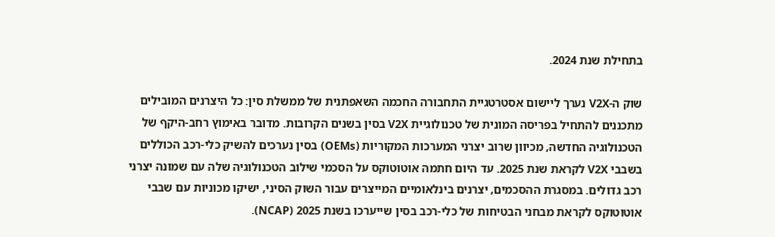בתחילת שנת 2024.

שוק ה-V2X נערך ליישום אסטרטגיית התחבורה החכמה השאפתנית של ממשלת סין: כל היצרנים המובילים מתכננים להתחיל בפריסה המונית של טכנולוגיית V2X בסין בשנים הקרובות. מדובר באימוץ רחב-היקף של הטכנולוגיה החדשה, מכיוון שרוב יצרני המערכות המקוריות (OEMs) בסין נערכים להשיק כלי-רכב הכוללים בשבבי V2X לקראת שנת 2025. עד היום חתמה אוטוטוקס על הסכמי שילוב הטכנולוגיה שלה עם שמונה יצרני רכב גדולים. במסגרת ההסכמים, יצרנים בינלאומיים המייצרים עבור השוק הסיני, ישיקו מכוניות עם שבבי אוטוטוקס לקראת מבחני הבטיחות של כלי-רכב בסין שייערכו בשנת 2025 (NCAP).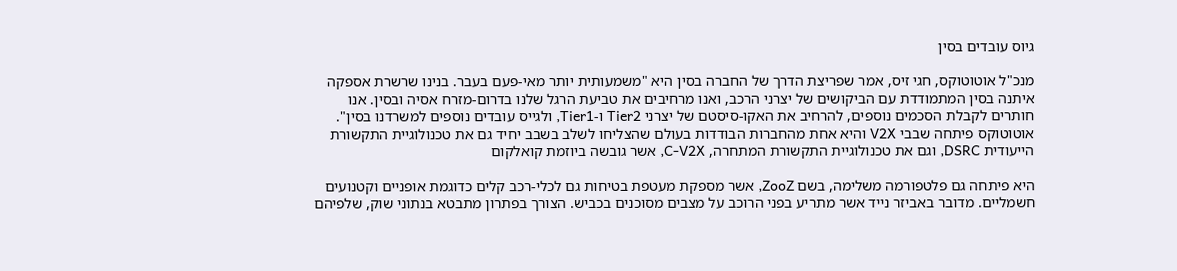גיוס עובדים בסין

מנכ"ל אוטוטוקס, חגי זיס, אמר שפריצת הדרך של החברה בסין היא "משמעותית יותר מאי-פעם בעבר. בנינו שרשרת אספקה איתנה בסין המתמודדת עם הביקושים של יצרני הרכב, ואנו מרחיבים את טביעת הרגל שלנו בדרום-מזרח אסיה ובסין. אנו חותרים לקבלת הסכמים נוספים, להרחיב את האקו-סיסטם של יצרני Tier2 ו-Tier1, ולגייס עובדים נוספים למשרדנו בסין". אוטוטוקס פיתחה שבבי V2X והיא אחת מהחברות הבודדות בעולם שהצליחו לשלב בשבב יחיד גם את טכנולוגיית התקשורת הייעודית DSRC, וגם את טכנולוגיית התקשורת המתחרה, C-V2X, אשר גובשה ביוזמת קואלקום

היא פיתחה גם פלטפורמה משלימה, בשם ZooZ, אשר מספקת מעטפת בטיחות גם לכלי-רכב קלים כדוגמת אופניים וקטנועים חשמליים. מדובר באביזר נייד אשר מתריע בפני הרוכב על מצבים מסוכנים בכביש. הצורך בפתרון מתבטא בנתוני שוק, שלפיהם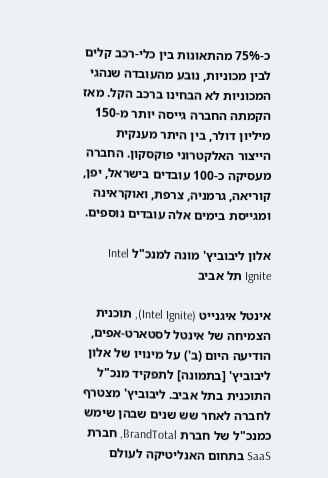כ-75% מהתאונות בין כלי-רכב קלים לבין מכוניות, נובע מהעובדה שנהגי המכוניות לא הבחינו ברכב הקל. מאז הקמתה החברה גייסה יותר מ-150 מיליון דולר, בין היתר מענקית הייצור האלקטרוני פוקסקון. החברה מעסיקה כ-100 עובדים בישראל, יפן, קוריאה, גרמניה, צרפת, ואוקראינה ומגייסת בימים אלה עובדים נוספים.

אלון ליבוביץ' מונה למנכ"ל Intel Ignite תל אביב

אינטל איגנייט (Intel Ignite), תוכנית הצמיחה של אינטל לסטארט-אפים, הודיעה היום (ב') על מינויו של אלון ליבוביץ' [בתמונה] לתפקיד מנכ"ל התוכנית בתל אביב. ליבוביץ' מצטרף לחברה לאחר שש שנים שבהן שימש כמנכ"ל של חברת BrandTotal, חברת SaaS בתחום האנליטיקה לעולם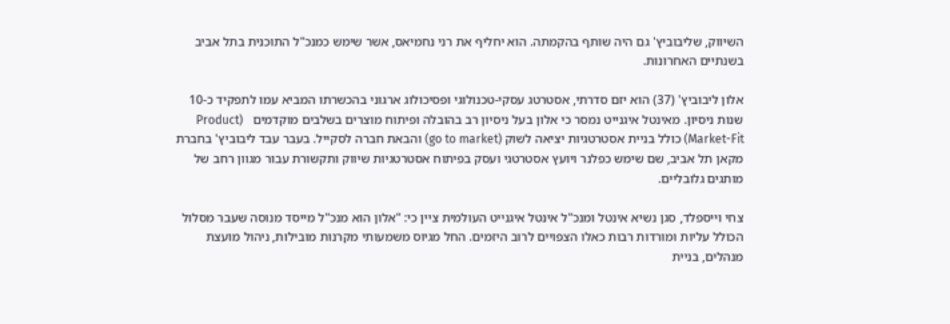השיווק, שליבוביץ' גם היה שותף בהקמתה. הוא יחליף את רני נחמיאס, אשר שימש כמנכ"ל התוכנית בתל אביב בשנתיים האחרונות.

אלון ליבוביץ' (37) הוא יזם סדרתי, אסטרטג עסקי-טכנולוגי ופסיכולוג ארגוני בהכשרתו המביא עמו לתפקיד כ-10 שנות ניסיון. מאינטל איגנייט נמסר כי אלון בעל ניסיון רב בהובלה ופיתוח מוצרים בשלבים מוקדמים   (Product Market-Fit) כולל בניית אסטרטגיות יציאה לשוק (go to market) והבאת חברה לסקייל. בעבר עבד ליבוביץ' בחברת מקאן תל אביב, שם שימש כפלנר ויועץ אסטרטגי ועסק בפיתוח אסטרטגיות שיווק ותקשורת עבור מגוון רחב של מותגים גלובליים.

צחי וייספלד, סגן נשיא אינטל ומנכ"ל אינטל איגנייט העולמית ציין כי: "אלון הוא מנכ"ל מייסד מנוסה שעבר מסלול הכולל עליות ומורדות רבות כאלו הצפויים לרוב היזמים. החל מגיוס משמעותי מקרנות מובילות, ניהול מועצת מנהלים, בניית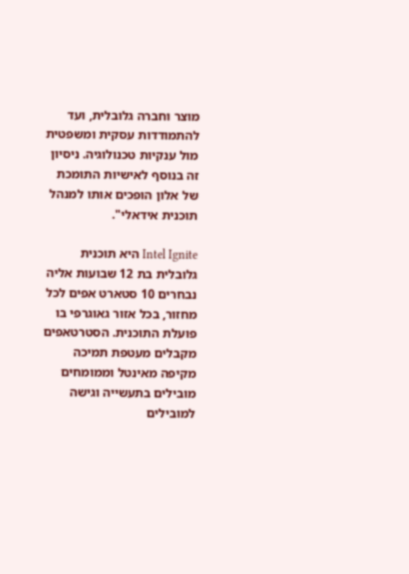מוצר וחברה גלובלית, ועד להתמודדות עסקית ומשפטית מול ענקיות טכנולוגיה. ניסיון זה בנוסף לאישיות התומכת של אלון הופכים אותו למנהל תוכנית אידאלי".

Intel Ignite היא תוכנית גלובלית בת 12 שבועות אליה נבחרים 10 סטארט אפים לכל מחזור, בכל אזור גאוגרפי בו פועלת התוכנית. הסטרטאפים מקבלים מעטפת תמיכה מקיפה מאינטל וממומחים מובילים בתעשייה וגישה למובילים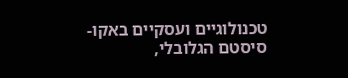טכנולוגיים ועסקיים באקו-סיסטם הגלובלי,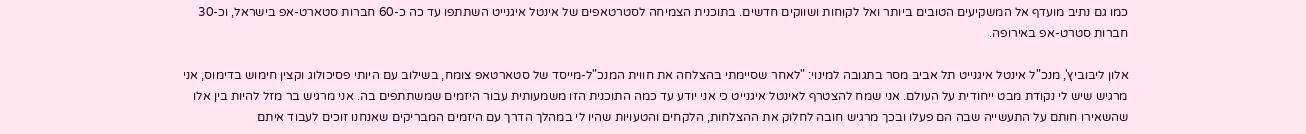כמו גם נתיב מועדף אל המשקיעים הטובים ביותר ואל לקוחות ושווקים חדשים. בתוכנית הצמיחה לסטרטאפים של אינטל איגנייט השתתפו עד כה כ-60 חברות סטארט-אפ בישראל, וכ-30 חברות סטרט-אפ באירופה.

אלון ליבוביץ', מנכ"ל אינטל איגנייט תל אביב מסר בתגובה למינוי: "לאחר שסיימתי בהצלחה את חווית המנכ"ל-מייסד של סטארטאפ צומח, בשילוב עם היותי פסיכולוג וקצין חימוש בדימוס, אני מרגיש שיש לי נקודת מבט ייחודית על העולם. אני שמח להצטרף לאינטל איגנייט כי אני יודע עד כמה התוכנית הזו משמעותית עבור היזמים שמשתתפים בה. אני מרגיש בר מזל להיות בין אלו שהשאירו חותם על התעשייה שבה הם פעלו ובכך מרגיש חובה לחלוק את ההצלחות, הלקחים והטעויות שהיו לי במהלך הדרך עם היזמים המבריקים שאנחנו זוכים לעבוד איתם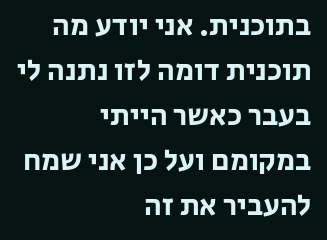בתוכנית. אני יודע מה תוכנית דומה לזו נתנה לי בעבר כאשר הייתי במקומם ועל כן אני שמח להעביר את זה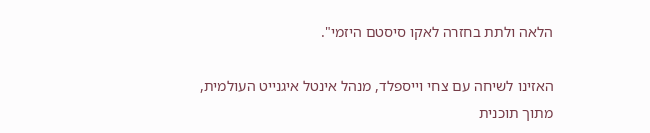הלאה ולתת בחזרה לאקו סיסטם היזמי".

האזינו לשיחה עם צחי וייספלד, מנהל אינטל איגנייט העולמית, מתוך תוכנית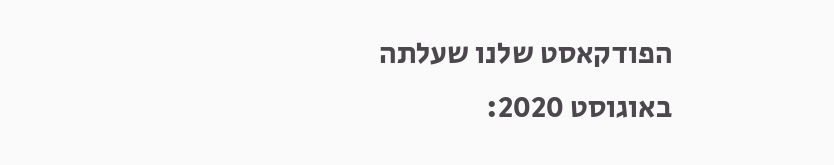הפודקאסט שלנו שעלתה באוגוסט 2020: